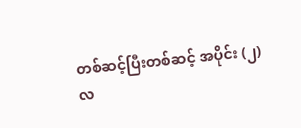တစ်ဆင့်ပြီးတစ်ဆင့် အပိုင်း (၂)
လ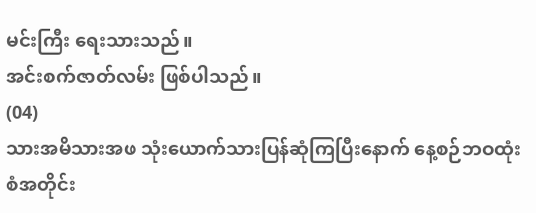မင်းကြီး ရေးသားသည်။
အင်းစက်ဇာတ်လမ်း ဖြစ်ပါသည်။
(04)
သားအမိသားအဖ သုံးယောက်သားပြန်ဆုံကြပြီးနောက် နေ့စဉ်ဘဝထုံးစံအတိုင်း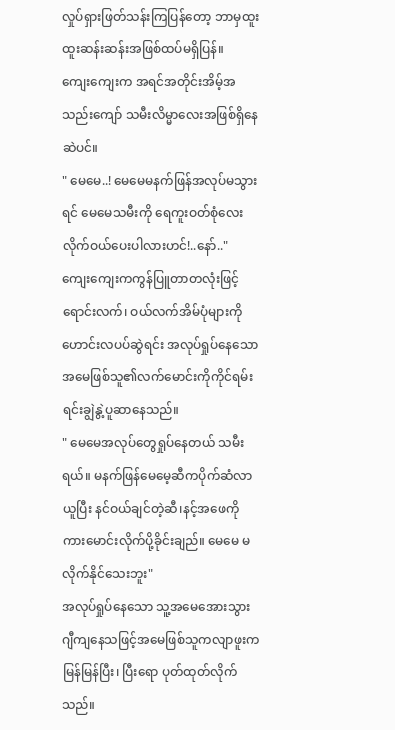လှုပ်ရှားဖြတ်သန်းကြပြန်တော့ ဘာမှထူးထူးဆန်းဆန်းအဖြစ်ထပ်မရှိပြန်။
ကျေးကျေးက အရင်အတိုင်းအိမ့်အသည်းကျော် သမီးလိမ္မာလေးအဖြစ်ရှိနေဆဲပင်။
" မေမေ..! မေမေမနက်ဖြန်အလုပ်မသွားရင် မေမေသမီးကို ရေကူးဝတ်စုံလေးလိုက်ဝယ်ပေးပါလားဟင်!..နော်.."
ကျေးကျေးကကွန်ပြူတာတလုံးဖြင့်ရောင်းလက်၊ ဝယ်လက်အိမ်ပုံများကိုဟောင်းလပပ်ဆွဲရင်း အလုပ်ရှုပ်နေသော အမေဖြစ်သူ၏လက်မောင်းကိုကိုင်ရမ်းရင်းချွဲနွဲ့ပူဆာနေသည်။
" မေမေအလုပ်တွေရှုပ်နေတယ် သမီးရယ်။ မနက်ဖြန်မေမေ့ဆီကပိုက်ဆံလာယူပြီး နင်ဝယ်ချင်တဲ့ဆီ၊နင့်အဖေကိုကားမောင်းလိုက်ပို့ခိုင်းချည်။ မေမေ မလိုက်နိုင်သေးဘူး"
အလုပ်ရှုပ်နေသော သူ့အမေအေားသွားဂျီကျနေသဖြင့်အမေဖြစ်သူကလျာဖူးကမြန်မြန်ပြီး၊ ပြီးရော ပုတ်ထုတ်လိုက်သည်။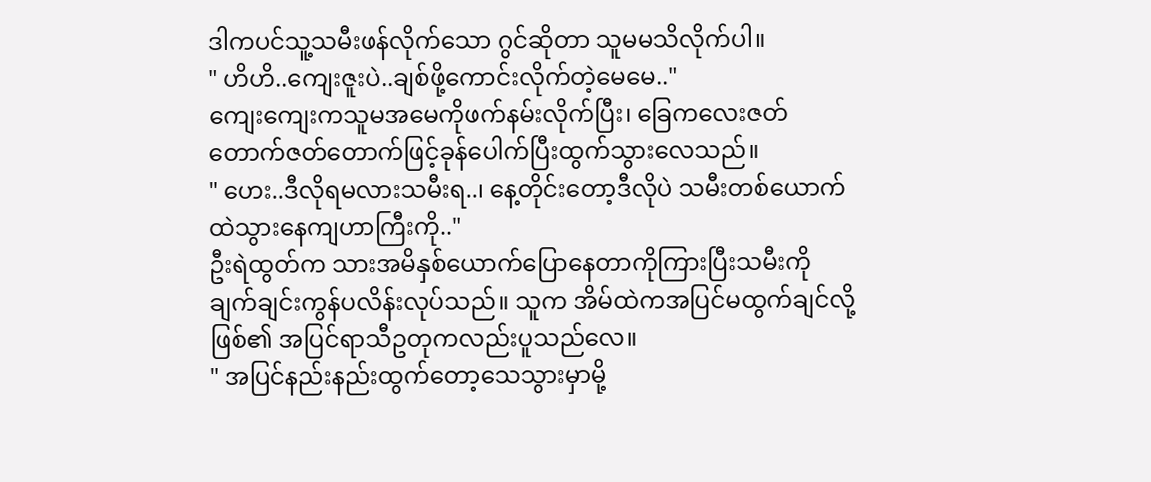ဒါကပင်သူ့သမီးဖန်လိုက်သော ဂွင်ဆိုတာ သူမမသိလိုက်ပါ။
" ဟိဟိ..ကျေးဇူးပဲ..ချစ်ဖို့ကောင်းလိုက်တဲ့မေမေ.."
ကျေးကျေးကသူမအမေကိုဖက်နမ်းလိုက်ပြီး၊ ခြေကလေးဇတ်တောက်ဇတ်တောက်ဖြင့်ခုန်ပေါက်ပြီးထွက်သွားလေသည်။
" ဟေး..ဒီလိုရမလားသမီးရ..၊ နေ့တိုင်းတော့ဒီလိုပဲ သမီးတစ်ယောက်ထဲသွားနေကျဟာကြီးကို.."
ဦးရဲထွတ်က သားအမိနှစ်ယောက်ပြောနေတာကိုကြားပြီးသမီးကိုချက်ချင်းကွန်ပလိန်းလုပ်သည်။ သူက အိမ်ထဲကအပြင်မထွက်ချင်လို့ဖြစ်၏ အပြင်ရာသီဥတုကလည်းပူသည်လေ။
" အပြင်နည်းနည်းထွက်တော့သေသွားမှာမို့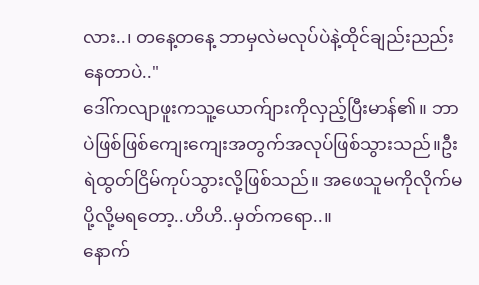လား..၊ တနေ့တနေ့ ဘာမှလဲမလုပ်ပဲနဲ့ထိုင်ချည်းညည်းနေတာပဲ.."
ဒေါ်ကလျာဖူးကသူ့ယောက်ျားကိုလှည့်ပြီးမာန်၏။ ဘာပဲဖြစ်ဖြစ်ကျေးကျေးအတွက်အလုပ်ဖြစ်သွားသည်။ဦးရဲထွတ်ငြိမ်ကုပ်သွားလို့ဖြစ်သည်။ အဖေသူမကိုလိုက်မပို့လို့မရတော့..ဟိဟိ..မှတ်ကရော..။
နောက်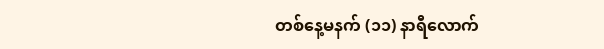တစ်နေ့မနက် (၁၁) နာရီလောက်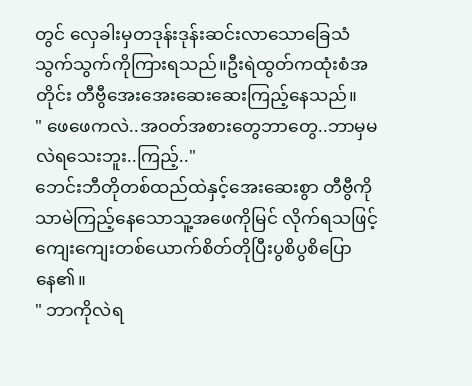တွင် လှေခါးမှတဒုန်းဒုန်းဆင်းလာသောခြေသံ သွက်သွက်ကိုကြားရသည်။ဦးရဲထွတ်ကထုံးစံအတိုင်း တီဗွီအေးအေးဆေးဆေးကြည့်နေသည်။
" ဖေဖေကလဲ..အဝတ်အစားတွေဘာတွေ..ဘာမှမလဲရသေးဘူး..ကြည့်.."
ဘေင်းဘီတိုတစ်ထည်ထဲနှင့်အေးဆေးစွာ တီဗွီကိုသာမဲကြည့်နေသောသူ့အဖေကိုမြင် လိုက်ရသဖြင့်ကျေးကျေးတစ်ယောက်စိတ်တိုပြီးပွစိပွစိပြောနေ၏။
" ဘာကိုလဲရ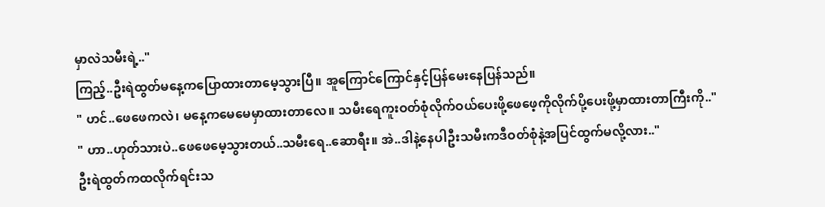မှာလဲသမီးရဲ့.."
ကြည့်..ဦးရဲထွတ်မနေ့ကပြောထားတာမေ့သွားပြီ။ အူကြောင်ကြောင်နှင့်ပြန်မေးနေပြန်သည်။
" ဟင်..ဖေဖေကလဲ၊ မနေ့ကမေမေမှာထားတာလေ။ သမီးရေကူးဝတ်စုံလိုက်ဝယ်ပေးဖို့ဖေဖေ့ကိုလိုက်ပို့ပေးဖို့မှာထားတာကြီးကို.."
" ဟာ..ဟုတ်သားပဲ..ဖေဖေမေ့သွားတယ်..သမီးရေ..ဆောရီး။ အဲ..ဒါနဲ့နေပါဦးသမီးကဒီဝတ်စုံနဲ့အပြင်ထွက်မလို့လား.."
ဦးရဲထွတ်ကထလိုက်ရင်းသ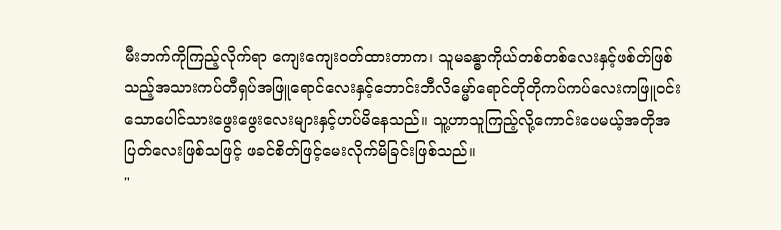မီးဘက်ကိုကြည့်လိုက်ရာ ကျေးကျေးဝတ်ထားတာက၊ သူမခန္ဓာကိုယ်တစ်တစ်လေးနှင့်ဖစ်တ်ဖြစ်သည့်အသားကပ်တီရှပ်အဖြူရောင်လေးနှင့်ဘောင်းဘီလိမ္မော်ရောင်တိုတိုကပ်ကပ်လေးကဖြူဝင်းသောပေါင်သားဖွေးဖွေးလေးများနှင့်ဟပ်မိနေသည်။ သူ့ဟာသူကြည့်လို့ကောင်းပေမယ့်အတိုအပြတ်လေးဖြစ်သဖြင့် ဖခင်စိတ်ဖြင့်မေးလိုက်မိခြင်းဖြစ်သည်။
"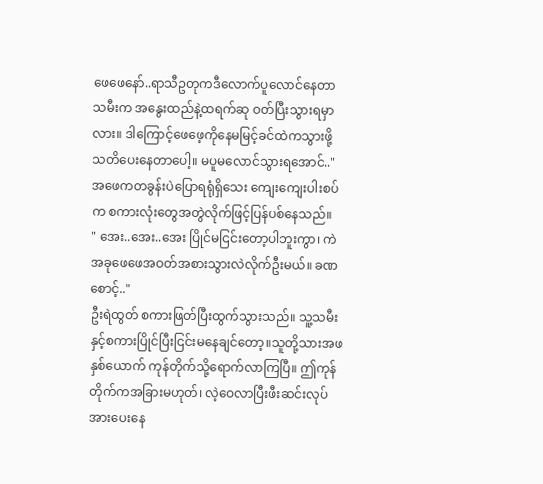ဖေဖေနော်..ရာသီဥတုကဒီလောက်ပူလောင်နေတာ သမီးက အနွေးထည်နဲ့ထရက်ဆု ဝတ်ပြီးသွားရမှာလား။ ဒါကြောင့်ဖေဖေ့ကိုနေမမြင့်ခင်ထဲကသွားဖို့ သတိပေးနေတာပေါ့။ မပူမလောင်သွားရအောင်.."
အဖေကတခွန်းပဲပြောရရုံရှိသေး ကျေးကျေးပါးစပ်က စကားလုံးတွေအတွဲလိုက်ဖြင့်ပြန်ပစ်နေသည်။
" အေး..အေး..အေး ပြိုင်မငြင်းတော့ပါဘူးကွာ၊ ကဲအခုဖေဖေအဝတ်အစားသွားလဲလိုက်ဦးမယ်။ ခဏစောင့်.."
ဦးရဲထွတ် စကားဖြတ်ပြီးထွက်သွားသည်။ သူ့သမီးနှင့်စကားပြိုင်ပြီးငြင်းမနေချင်တော့။သူတို့သားအဖနှစ်ယောက် ကုန်တိုက်သို့ရောက်လာကြပြီ။ ဤကုန်တိုက်ကအခြားမဟုတ်၊ လဲ့ဝေလာပြီးဖီးဆင်းလုပ်အားပေးနေ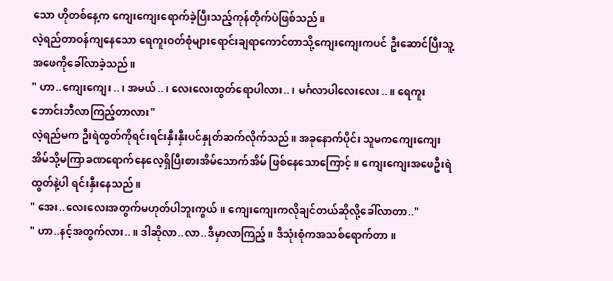သော ဟိုတစ်နေ့က ကျေးကျေးရောက်ခဲ့ပြီးသည့်ကုန်တိုက်ပဲဖြစ်သည်။
လဲ့ရည်တာဝန်ကျနေသော ရေကူးဝတ်စုံများရောင်းချရာကောင်တာသို့ကျေးကျေးကပင် ဦးဆောင်ပြီးသူ့အဖေကိုခေါ်လာခဲ့သည်။
" ဟာ..ကျေးကျေး..၊ အမယ်..၊ လေးလေးထွတ်ရောပါလား..၊ မင်္ဂလာပါလေးလေး..။ ရေကူးဘောင်းဘီလာကြည့်တာလား"
လဲ့ရည်မက ဦးရဲထွတ်ကိုရင်းရင်းနှီးနှီးပင်နှုတ်ဆက်လိုက်သည်။ အခုနောက်ပိုင်း သူမကကျေးကျေးအိမ်သို့မကြာခဏရောက်နေလေ့ရှိပြီးစားအိမ်သောက်အိမ် ဖြစ်နေသောကြောင့်။ ကျေးကျေးအဖေဦးရဲထွတ်နဲ့ပါ ရင်းနှီးနေသည်။
" အေး..လေးလေးအတွက်မဟုတ်ပါဘူးကွယ်။ ကျေးကျေးကလိုချင်တယ်ဆိုလို့ခေါ်လာတာ.."
" ဟာ..နင့်အတွက်လား..။ ဒါဆိုလာ..လာ..ဒီမှာလာကြည့်။ ဒီသုံးစုံကအသစ်ရောက်တာ။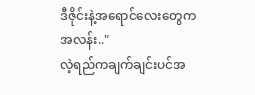ဒီဇိုင်းနဲ့အရောင်လေးတွေက အလန်း.."
လဲ့ရည်ကချက်ချင်းပင်အ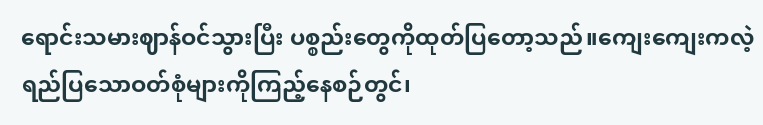ရောင်းသမားဈာန်ဝင်သွားပြီး ပစ္စည်းတွေကိုထုတ်ပြတော့သည်။ကျေးကျေးကလဲ့ရည်ပြသောဝတ်စုံများကိုကြည့်နေစဉ်တွင်၊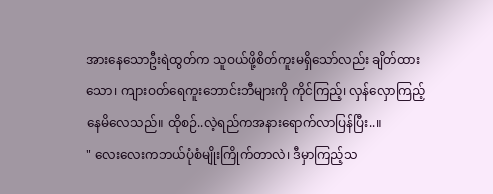အားနေသောဦးရဲထွတ်က သူဝယ်ဖို့စိတ်ကူးမရှိသော်လည်း ချိတ်ထားသော၊ ကျားဝတ်ရေကူးဘောင်းဘီများကို ကိုင်ကြည့်၊ လှန်လှောကြည့်နေမိလေသည်။ ထိုစဉ်..လဲ့ရည်ကအနားရောက်လာပြန်ပြီး..။
" လေးလေးကဘယ်ပုံစံမျိုးကြိုက်တာလဲ၊ ဒီမှာကြည့်သ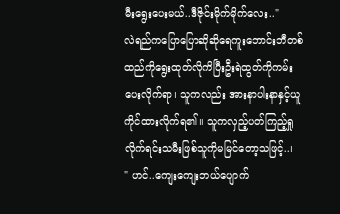မီးရွေးပေးမယ်..ဒီဇိုင်းမိုက်မိုက်လေး.."
လဲရည်ကပြောပြောဆိုဆိုရေကူးဘောင်းဘီတစ်ထည်ကိုရွေးထုတ်လိုကိပြီးဦးရဲထွတ်ကိုကမ်းပေးလိုက်ရာ၊ သူကလည်း အားနာပါးနာနှင့်ယူကိုင်ထားလိုက်ရ၏။ သူကလှည့်ပတ်ကြည့်ရှုလိုက်ရင်းသမီးဖြစ်သူကိုမမြင်တော့သဖြင့်..၊
" ဟင်..ကျေးကျေးဘယ်ပျောက်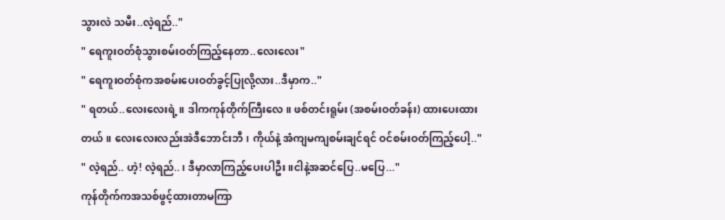သွားလဲ သမီး..လဲ့ရည်.."
" ရေကူးဝတ်စုံသွားစမ်းဝတ်ကြည့်နေတာ..လေးလေး"
" ရေကူးဝတ်စုံကအစမ်းပေးဝတ်ခွင့်ပြုလို့လား..ဒီမှာက.."
" ရတယ်..လေးလေးရဲ့။ ဒါကကုန်တိုက်ကြီးလေ။ ဖစ်တင်းရူမ်း (အစမ်းဝတ်ခန်း) ထားပေးထားတယ်။ လေးလေးလည်းအဲဒီဘောင်းဘီ၊ ကိုယ်နဲ့ အံကျမကျစမ်းချင်ရင် ဝင်စမ်းဝတ်ကြည့်ပေါ့.."
" လဲ့ရည်.. ဟဲ့! လဲ့ရည်..၊ ဒီမှာလာကြည့်ပေးပါဦး။ငါနဲ့အဆင်ပြေ..မပြေ..."
ကုန်တိုက်ကအသစ်ဖွင့်ထားတာမကြာ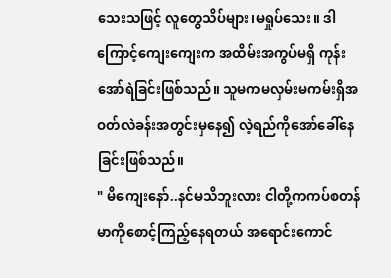သေးသဖြင့် လူတွေသိပ်များ၊မရှုပ်သေး။ ဒါကြောင့်ကျေးကျေးက အထိမ်းအကွပ်မရှိ ကုန်းအော်ရဲခြင်းဖြစ်သည်။ သူမကမလှမ်းမကမ်းရှိအဝတ်လဲခန်းအတွင်းမှနေ၍ လဲ့ရည်ကိုအော်ခေါ်နေခြင်းဖြစ်သည်။
" မိကျေးနော်..နင်မသိဘူးလား ငါတို့ကကပ်စတန်မာကိုစောင့်ကြည့်နေရတယ် အရောင်းကောင်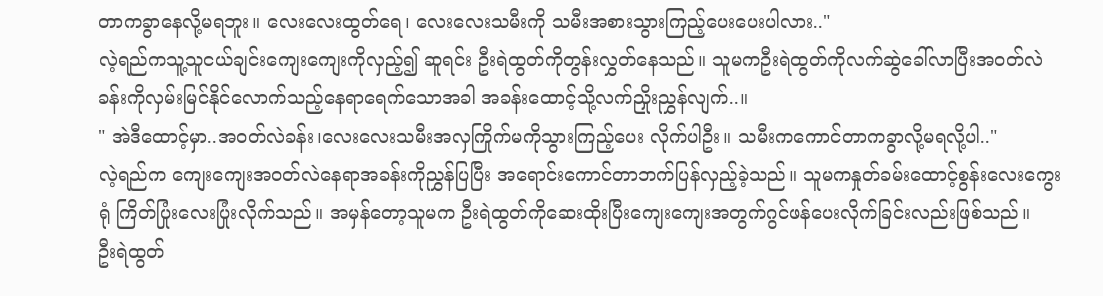တာကခွာနေလို့မရဘူး။ လေးလေးထွတ်ရေ၊ လေးလေးသမီးကို သမီးအစားသွားကြည့်ပေးပေးပါလား.."
လဲ့ရည်ကသူ့သူငယ်ချင်းကျေးကျေးကိုလှည့်၍ ဆူရင်း ဦးရဲထွတ်ကိုတွန်းလွှတ်နေသည်။ သူမကဦးရဲထွတ်ကိုလက်ဆွဲခေါ်လာပြီးအဝတ်လဲခန်းကိုလှမ်းမြင်နိုင်လောက်သည့်နေရာရေက်သောအခါ အခန်းထောင့်သို့လက်ညှိုးညွှန်လျက်..။
" အဲဒီထောင့်မှာ..အဝတ်လဲခန်း၊လေးလေးသမီးအလှကြိုက်မကိုသွားကြည့်ပေး လိုက်ပါဦး။ သမီးကကောင်တာကခွာလို့မရလို့ပါ.."
လဲ့ရည်က ကျေးကျေးအဝတ်လဲနေရာအခန်းကိုညွှန်ပြပြီး အရောင်းကောင်တာဘက်ပြန်လှည့်ခဲ့သည်။ သူမကနှုတ်ခမ်းထောင့်စွန်းလေးကွေးရုံ ကြိတ်ပြုံးလေးပြုံးလိုက်သည်။ အမှန်တော့သူမက ဦးရဲထွတ်ကိုဆေးထိုးပြီးကျေးကျေးအတွက်ဂွင်ဖန်ပေးလိုက်ခြင်းလည်းဖြစ်သည်။
ဦးရဲထွတ်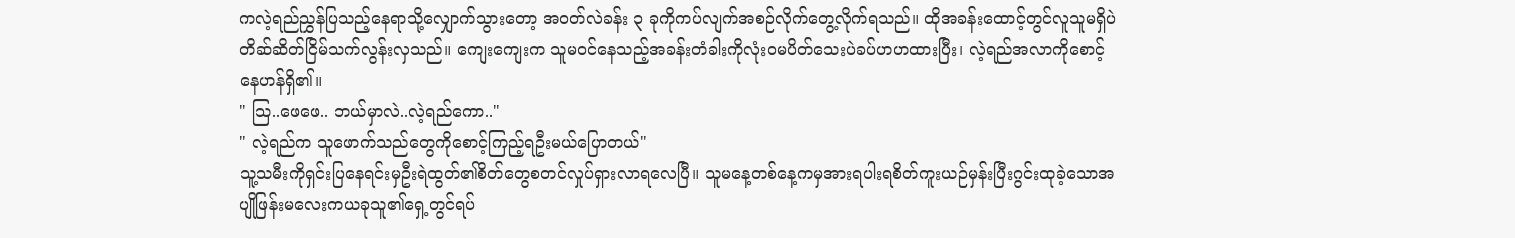ကလဲ့ရည်ညွှန်ပြသည့်နေရာသို့လျှောက်သွားတော့ အဝတ်လဲခန်း ၃ ခုကိုကပ်လျက်အစဉ်လိုက်တွေ့လိုက်ရသည်။ ထိုအခန်းထောင့်တွင်လူသူမရှိပဲတိဆ်ဆိတ်ငြိမ်သက်လွန်းလှသည်။ ကျေးကျေးက သူမဝင်နေသည့်အခန်းတံခါးကိုလုံးဝမပိတ်သေးပဲခပ်ဟဟထားပြီး၊ လဲ့ရည်အလာကိုစောင့်နေဟန်ရှိ၏။
" သြ..ဖေဖေ.. ဘယ်မှာလဲ..လဲ့ရည်ကော.."
" လဲ့ရည်က သူဖောက်သည်တွေကိုစောင့်ကြည့်ရဦးမယ်ပြောတယ်"
သူ့သမီးကိုရှင်းပြနေရင်းမှဦးရဲထွတ်၏စိတ်တွေစတင်လှုပ်ရှားလာရလေပြီ။ သူမနေ့တစ်နေ့ကမှအားရပါးရစိတ်ကူးယဉ်မှန်းပြီးဂွင်းထုခဲ့သောအပျိုဖြန်းမလေးကယခုသူ၏ရှေ့တွင်ရပ်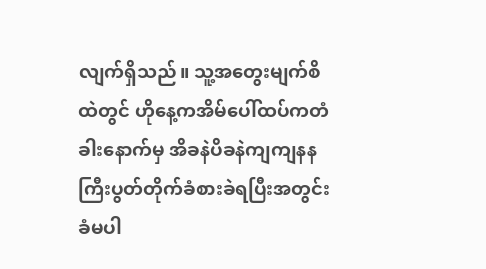လျက်ရှိသည်။ သူ့အတွေးမျက်စိထဲတွင် ဟိုနေ့ကအိမ်ပေါ်ထပ်ကတံခါးနောက်မှ အိခနဲပိခနဲကျကျနနကြီးပွတ်တိုက်ခံစားခဲရပြီးအတွင်းခံမပါ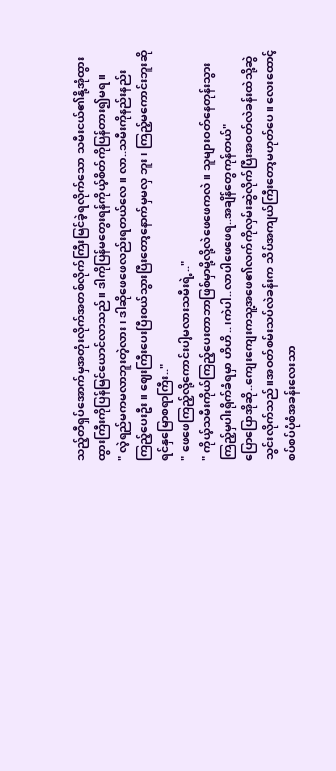သည့်တီရှပ်အောက်မှအတုံးလိုက်အတစ်လိုက်ကြီးမြင်ခဲ့ရလိုက်သော သမီးငယ်၏နို့အုံထွားထွားကြီးကိုပြန်မြင်ယောင်လာသည်။ ဒါကိုပြန်မတွေးရန်ကိုယ့်စိတ်ကိုပြန်တား၍မရ။
" လဲ့ရည်မကမလာဘူးတဲ့လား၊ ဒါဆိုဖေဖေလည်းရတယ်လေ။ လာ..သမီးကိုနည်းနည်းကြည့်ပေးဦး။ ဈေးကြီးပေးပြီးဝယ်သွားပြီးတော့နောက်မှမလှ ဘူး၊ ကြည့်မကောင်းဘူးဆိုရင်နှမြောစရာကြီး.."
" ဖေဖေကြည့်လို့ကောင်းပါ့မလားသမီးရဲ့.."
" ကိုယ့်သမီးကိုယ်ကြည့်ပေးတာဘာဖြစ်မှာမို့လို့လဲဖေဖေကလဲ။ သူများဝတ်နေတုန်းသွားကြည့်မှပါးရိုက်ခံရမှာ ဟိဟိ..၊ကဲပါ..လာပါဖေဖေရ..အချိန်တွေကုန်တယ်"
ပြောပြောအိုဆို..ကျေးကျေးကသူ့အဖေ၏လက်ကိုလှမ်းဆွဲလိုက်ပြီးအဝတ်လဲခန်းထဲသို့ဆွဲသွင်းလိုက်သည်။အဝတ်စမ်းသပ်လဲခန်းက သိပ်အကျယ်ကြီးတော့မဟုတ်ပေ။ လေးထောင့်စပ်စပ်ပုံစံအခန်းလေးသာ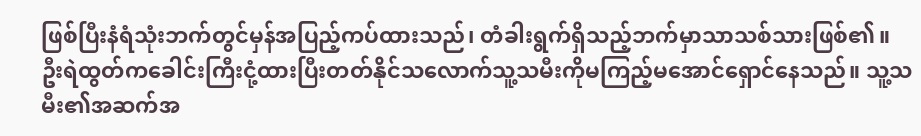ဖြစ်ပြီးနံရံသုံးဘက်တွင်မှန်အပြည့်ကပ်ထားသည်၊ တံခါးရွက်ရှိသည့်ဘက်မှာသာသစ်သားဖြစ်၏။
ဦးရဲထွတ်ကခေါင်းကြီးငုံ့ထားပြီးတတ်နိုင်သလောက်သူ့သမီးကိုမကြည့်မအောင်ရှောင်နေသည်။ သူ့သမီး၏အဆက်အ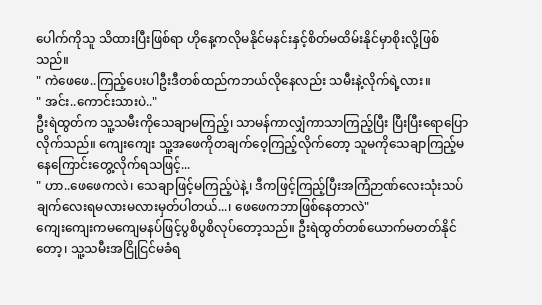ပေါက်ကိုသူ သိထားပြီးဖြစ်ရာ ဟိုနေ့ကလိုမနိုင်မနင်းနှင့်စိတ်မထိမ်းနိုင်မှာစိုးလို့ဖြစ်သည်။
" ကဲဖေဖေ..ကြည့်ပေးပါဦးဒီတစ်ထည်ကဘယ်လိုနေလည်း သမီးနဲ့လိုက်ရဲ့လား။
" အင်း..ကောင်းသားပဲ.."
ဦးရဲထွတ်က သူ့သမီးကိုသေချာမကြည့်၊ သာမန်ကာလျှံကာသာကြည့်ပြီး ပြီးပြီးရောပြောလိုက်သည်။ ကျေးကျေး သူ့အဖေကိုတချက်ဝေ့ကြည့်လိုက်တော့ သူမကိုသေချာကြည့်မနေကြောင်းတွေ့လိုက်ရသဖြင့်...
" ဟာ..ဖေဖေကလဲ၊ သေချာဖြင့်မကြည့်ပဲနဲ့၊ ဒီကဖြင့်ကြည့်ပြီးအကြံဉာဏ်လေးသုံးသပ်ချက်လေးရမလားမလားမှတ်ပါတယ်...၊ ဖေဖေကဘာဖြစ်နေတာလဲ"
ကျေးကျေးကမကျေမနပ်ဖြင့်ပွစိပွစိလုပ်တော့သည်။ ဦးရဲထွတ်တစ်ယောက်မတတ်နိုင်တော့၊ သူ့သမီးအငြိုငြင်မခံရ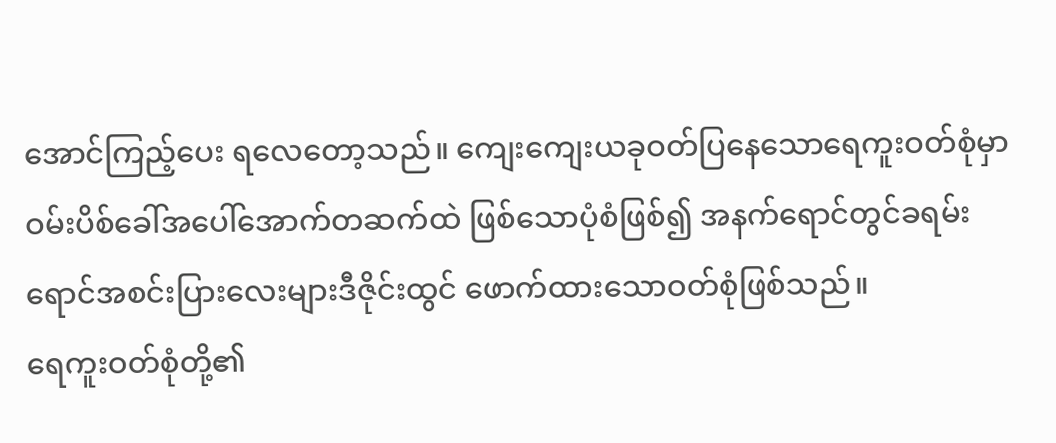အောင်ကြည့်ပေး ရလေတော့သည်။ ကျေးကျေးယခုဝတ်ပြနေသောရေကူးဝတ်စုံမှာဝမ်းပိစ်ခေါ်အပေါ်အောက်တဆက်ထဲ ဖြစ်သောပုံစံဖြစ်၍ အနက်ရောင်တွင်ခရမ်းရောင်အစင်းပြားလေးများဒီဇိုင်းထွင် ဖောက်ထားသောဝတ်စုံဖြစ်သည်။
ရေကူးဝတ်စုံတို့၏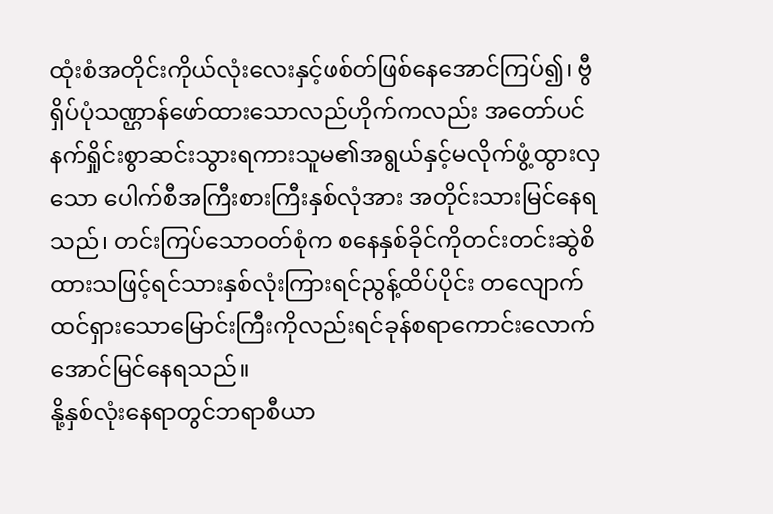ထုံးစံအတိုင်းကိုယ်လုံးလေးနှင့်ဖစ်တ်ဖြစ်နေအောင်ကြပ်၍၊ ဗွီရှိပ်ပုံသဏ္ဌာန်ဖော်ထားသောလည်ဟိုက်ကလည်း အတော်ပင်နက်ရှိုင်းစွာဆင်းသွားရကားသူမ၏အရွယ်နှင့်မလိုက်ဖွံ့ထွားလှသော ပေါက်စီအကြီးစားကြီးနှစ်လုံအား အတိုင်းသားမြင်နေရသည်၊ တင်းကြပ်သောဝတ်စုံက စနေနှစ်ခိုင်ကိုတင်းတင်းဆွဲစိထားသဖြင့်ရင်သားနှစ်လုံးကြားရင်ညွန့်ထိပ်ပိုင်း တလျောက်ထင်ရှားသောမြောင်းကြီးကိုလည်းရင်ခုန်စရာကောင်းလောက်အောင်မြင်နေရသည်။
နို့နှစ်လုံးနေရာတွင်ဘရာစီယာ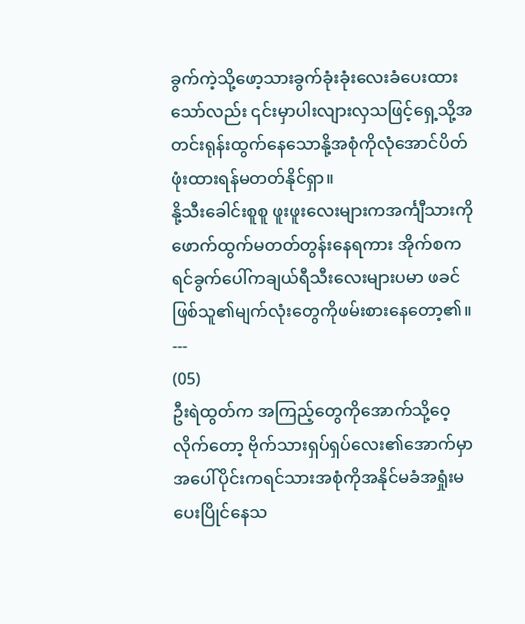ခွက်ကဲ့သို့ဖော့သားခွက်ခုံးခုံးလေးခံပေးထားသော်လည်း ၎င်းမှာပါးလျားလှသဖြင့်ရှေ့သို့အတင်းရုန်းထွက်နေသောနို့အစုံကိုလုံအောင်ပိတ်ဖုံးထားရန်မတတ်နိုင်ရှာ။
နို့သီးခေါင်းစူစူ ဖူးဖူးလေးများကအင်္ကျီသားကိုဖောက်ထွက်မတတ်တွန်းနေရကား အိုက်စကရင်ခွက်ပေါ်ကချယ်ရီသီးလေးများပမာ ဖခင်ဖြစ်သူ၏မျက်လုံးတွေကိုဖမ်းစားနေတော့၏။
---
(05)
ဦးရဲထွတ်က အကြည့်တွေကိုအောက်သို့ဝေ့လိုက်တော့ ဗိုက်သားရှပ်ရှပ်လေး၏အောက်မှာအပေါ်ပိုင်းကရင်သားအစုံကိုအနိုင်မခံအရှုံးမပေးပြိုင်နေသ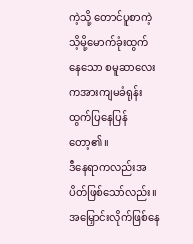ကဲ့သို့ တောင်ပူစာကဲ့သိ့မို့မောက်ခုံးထွက်နေသော စမူဆာလေးကအားကျမခံရုန်းထွက်ပြနေပြန်တော့၏။
ဒီနေရာကလည်းအပိတ်ဖြစ်သော်လည်း။ အမြှောင်းလိုက်ဖြစ်နေ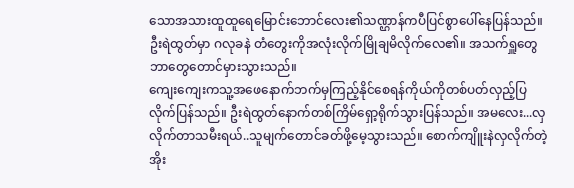သောအသားထူထူရေမြောင်းဘောင်လေး၏သဏ္ဌာန်ကပီပြင်စွာပေါ်နေပြန်သည်။
ဦးရဲထွတ်မှာ ဂလုခနဲ တံတွေးကိုအလုံးလိုက်မြိုချမိလိုက်လေ၏။ အသက်ရှူတွေဘာတွေတောင်မှားသွားသည်။
ကျေးကျေးကသူ့အဖေနောက်ဘက်မှကြည့်နိုင်စေရန်ကိုယ်ကိုတစ်ပတ်လှည့်ပြ လိုက်ပြန်သည်။ ဦးရဲထွတ်နောက်တစ်ကြိမ်ရှော့ရိုက်သွားပြန်သည်။ အမလေး...လှလိုက်တာသမီးရယ်..သူမျက်တောင်ခတ်ဖို့မေ့သွားသည်။ စောက်ကျိူးနဲလှလိုက်တဲ့ အိုး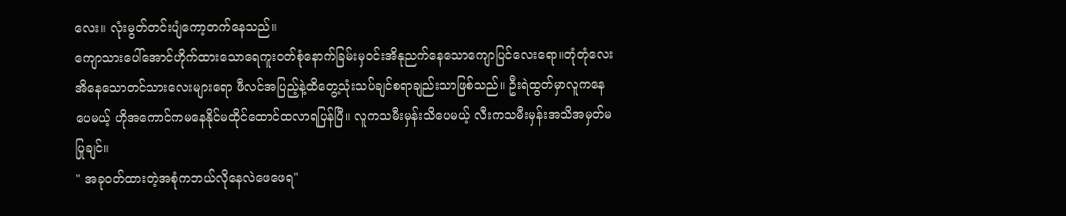လေး။ လုံးမွတ်တင်းပျံကော့တက်နေသည်။
ကျောသားပေါ်အောင်ဟိုက်ထားသောရေကူးဝတ်စုံနောက်ခြမ်းမှဝင်းအိနုညက်နေသောကျောပြင်လေးရော။တုံတုံလေးအိနေသောတင်သားလေးများရော ဖီလင်အပြည့်နဲ့ထိတွေ့သုံးသပ်ချင်စရာချည်းသာဖြစ်သည်။ ဦးရဲထွတ်မှာလူကနေပေမယ့် ဟိုအကောင်ကမနေနိုင်မထိုင်ထောင်ထလာရပြန်ပြီ။ လူကသမီးမှန်းသိပေမယ့် လီးကသမီးမှန်းအသိအမှတ်မပြုချင်။
" အခုဝတ်ထားတဲ့အစုံကဘယ်လိုနေလဲဖေဖေရ"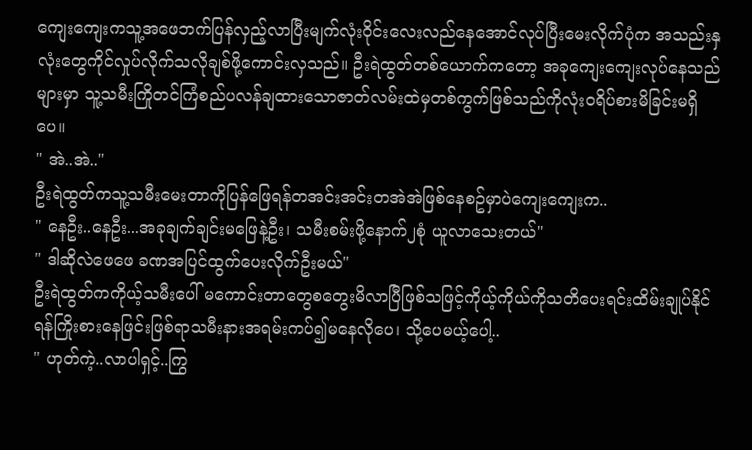ကျေးကျေးကသူ့အဖေဘက်ပြန်လှည့်လာပြီးမျက်လုံးဝိုင်းလေးလည်နေအောင်လုပ်ပြီးမေးလိုက်ပုံက အသည်းနှလုံးတွေကိုင်လှုပ်လိုက်သလိုချစ်ဖို့ကောင်းလှသည်။ ဦးရဲထွတ်တစ်ယောက်ကတော့ အခုကျေးကျေးလုပ်နေသည်များမှာ သူ့သမီးကြိုတင်ကြံစည်ပလန်ချထားသောဇာတ်လမ်းထဲမှတစ်ကွက်ဖြစ်သည်ကိုလုံးဝရိပ်စားမိခြင်းမရှိပေ။
" အဲ..အဲ.."
ဦးရဲထွတ်ကသူ့သမီးမေးတာကိုပြန်ဖြေရန်တအင်းအင်းတအဲအဲဖြစ်နေစဥ်မှာပဲကျေးကျေးက..
" နေဦး..နေဦး...အခုချက်ချင်းမဖြေနဲ့ဦး၊ သမီးစမ်းဖို့နောက်၂စုံ ယူလာသေးတယ်"
" ဒါဆိုလဲဖေဖေ ခဏအပြင်ထွက်ပေးလိုက်ဦးမယ်"
ဦးရဲထွတ်ကကိုယ့်သမီးပေါ် မကောင်းတာတွေစတွေးမိလာပြီဖြစ်သဖြင့်ကိုယ့်ကိုယ်ကိုသတိပေးရင်းထိမ်းချုပ်နိုင်ရန်ကြိုးစားနေဖြင်းဖြစ်ရာသမီးနားအရမ်းကပ်၍မနေလိုပေ၊ သို့ပေမယ့်ပေါ့..
" ဟုတ်ကဲ့..လာပါရှင့်..ကြွ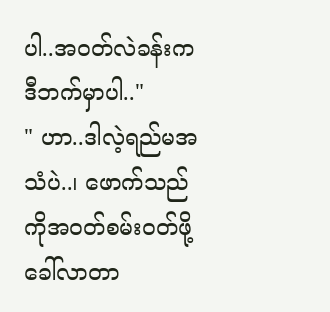ပါ..အဝတ်လဲခန်းကဒီဘက်မှာပါ.."
" ဟာ..ဒါလဲ့ရည်မအသံပဲ..၊ ဖောက်သည်ကိုအဝတ်စမ်းဝတ်ဖို့ခေါ်လာတာ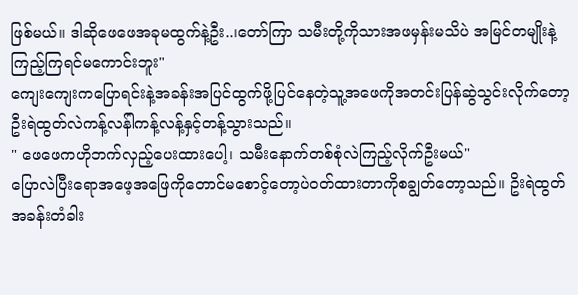ဖြစ်မယ်။ ဒါဆိုဖေဖေအခုမထွက်နဲ့ဦး..၊တော်ကြာ သမီးတို့ကိုသားအဖမှန်းမသိပဲ အမြင်တမျိုးနဲ့ကြည့်ကြရင်မကောင်းဘူး"
ကျေးကျေးကပြောရင်းနဲ့အခန်းအပြင်ထွက်ဖို့ပြင်နေတဲ့သူ့အဖေကိုအတင်းပြန်ဆွဲသွင်းလိုက်တော့ဦးရဲထွတ်လဲကန့်လန်ါကန့်လန့်နှင့်တန့်သွားသည်။
" ဖေဖေကဟိုဘက်လှည့်ပေးထားပေါ့၊ သမီးနောက်တစ်စုံလဲကြည့်လိုက်ဦးမယ်"
ပြောလဲပြီးရောအဖေ့အဖြေကိုတောင်မစောင့်တော့ပဲဝတ်ထားတာကိုစချွတ်တော့သည်။ ဥိးရဲထွတ်အခန်းတံခါး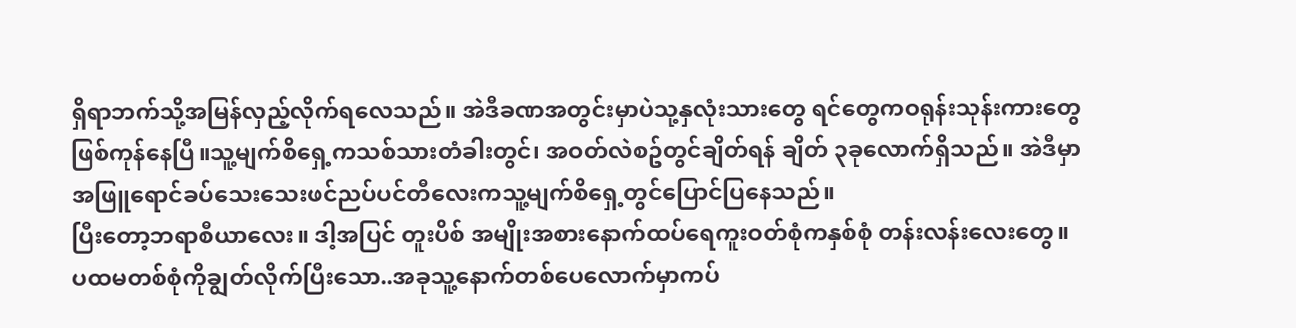ရှိရာဘက်သို့အမြန်လှည့်လိုက်ရလေသည်။ အဲဒီခဏအတွင်းမှာပဲသု့နှလုံးသားတွေ ရင်တွေကဝရုန်းသုန်းကားတွေဖြစ်ကုန်နေပြီ။သူ့မျက်စိရှေ့ကသစ်သားတံခါးတွင်၊ အဝတ်လဲစဥ်တွင်ချိတ်ရန် ချိတ် ၃ခုလောက်ရှိသည်။ အဲဒီမှာအဖြူရောင်ခပ်သေးသေးဖင်ညပ်ပင်တီလေးကသူ့မျက်စိရှေ့တွင်ပြောင်ပြနေသည်။
ပြီးတော့ဘရာစီယာလေး။ ဒါ့အပြင် တူးပိစ် အမျိုးအစားနောက်ထပ်ရေကူးဝတ်စုံကနှစ်စုံ တန်းလန်းလေးတွေ။
ပထမတစ်စုံကိုချွတ်လိုက်ပြီးသော..အခုသူ့နောက်တစ်ပေလောက်မှာကပ်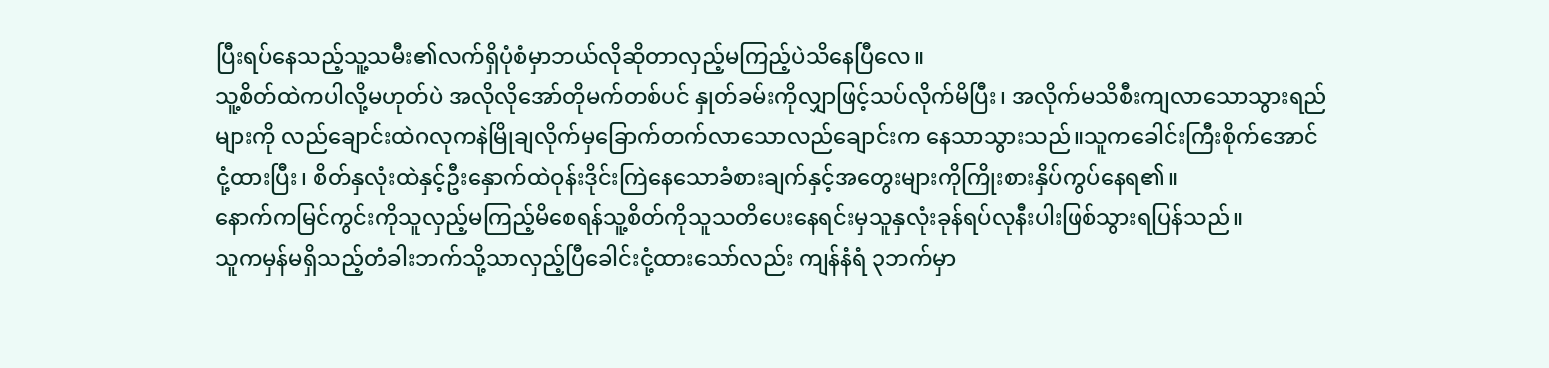ပြီးရပ်နေသည့်သူ့သမီး၏လက်ရှိပုံစံမှာဘယ်လိုဆိုတာလှည့်မကြည့်ပဲသိနေပြီလေ။
သူ့စိတ်ထဲကပါလို့မဟုတ်ပဲ အလိုလိုအော်တိုမက်တစ်ပင် နှုတ်ခမ်းကိုလျှာဖြင့်သပ်လိုက်မိပြီး၊ အလိုက်မသိစီးကျလာသောသွားရည်များကို လည်ချောင်းထဲဂလုကနဲမြိုချလိုက်မှခြောက်တက်လာသောလည်ချောင်းက နေသာသွားသည်။သူကခေါင်းကြီးစိုက်အောင်ငုံ့ထားပြီး၊ စိတ်နှလုံးထဲနှင့်ဦးနှောက်ထဲဝုန်းဒိုင်းကြဲနေသောခံစားချက်နှင့်အတွေးများကိုကြိုးစားနှိပ်ကွပ်နေရ၏။
နောက်ကမြင်ကွင်းကိုသူလှည့်မကြည့်မိစေရန်သူ့စိတ်ကိုသူသတိပေးနေရင်းမှသူနှလုံးခုန်ရပ်လုနီးပါးဖြစ်သွားရပြန်သည်။
သူကမှန်မရှိသည့်တံခါးဘက်သို့သာလှည့်ပြီခေါင်းငုံ့ထားသော်လည်း ကျန်နံရံ ၃ဘက်မှာ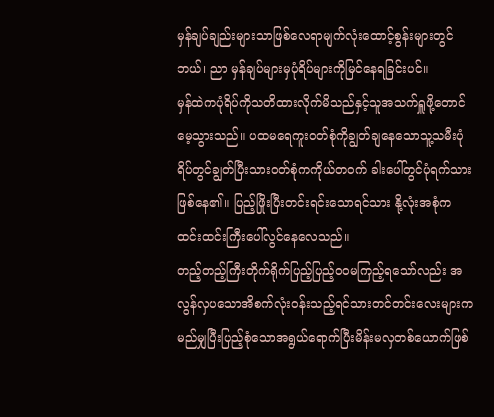မှန်ချပ်ချည်းများသာဖြစ်လေရာမျက်လုံးထောင့်စွန်းများတွင် ဘယ်၊ ညာ မှန်ချပ်များမှပုံရိပ်များကိုမြင်နေရခြင်းပင်။
မှန်ထဲကပုံရိပ်ကိုသတိထားလိုက်မိသည်နှင့်သူအသက်ရှူဖို့တောင်မေ့သွားသည်။ ပထမရေကူးဝတ်စုံကိုချွတ်ချနေသောသူ့သမီးပုံရိပ်တွင်ချွတ်ပြီးသားဝတ်စုံကကိုယ်တဝက် ခါးပေါ်တွင်ပုံရက်သားဖြစ်နေ၏။ ပြည့်ဖြိုးပြီးတင်းရင်းသောရင်သား နို့လုံးအစုံကထင်းထင်းကြီးပေါ်လွင်နေလေသည်။
တည့်တည့်ကြီးတိုက်ရိုက်ပြည့်ပြည့်ဝဝမကြည့်ရသော်လည်း အလွန်လှပသောအိစက်လုံးဝန်းသည့်ရင်သားတင်တင်းလေးများကမည်မျှပြီးပြည့်စုံသောအရွယ်ရောက်ပြီးမိန်းမလှတစ်ယောက်ဖြစ်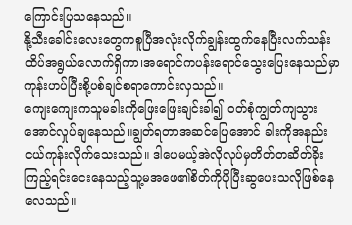ကြောင်းပြသနေသည်။
နို့သီးခေါင်းလေးတွေကစူပြီအလုံးလိုက်ချွန်းထွက်နေပြီးလက်သန်းထိပ်အရွယ်လောက်ရှိကာ၊အရောင်ကပန်းရောင်သွေးပြေးနေသည်မှာကုန်းဟပ်ပြီးစို့ပစ်ချင်စရာကောင်းလှသည်။
ကျေးကျေးကသူမခါးကိုဖြေးဖြေးချင်းခါ၍ ဝတ်စုံကျွတ်ကျသွားအောင်လှုပ်ချနေသည်။ချွတ်ရတာအဆင်ပြေအောင် ခါးကိုအနည်းငယ်ကုန်းလိုက်သေးသည်။ ဒါပေမယ့်အဲလိုလုပ်မှတိတ်တဆိတ်ခိုးကြည့်ရင်းငေးနေသည့်သူ့မအဖေ၏စိတ်ကိုပိုပြီးဆွပေးသလိုဖြစ်နေလေသည်။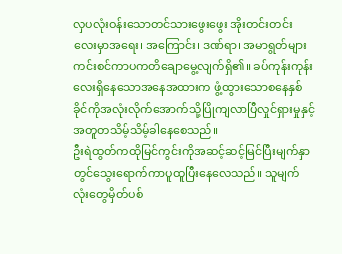လှပလုံးဝန်းသောတင်သားဖွေးဖွေး အိုးတင်းတင်းလေးမှာအရေး၊ အကြောင်း၊ ဒဏ်ရာ၊ အမာရွတ်များကင်းစင်ကာပကတိချောမွေ့လျက်ရှိ၏။ ခပ်ကုန်းကုန်းလေးရှိနေသောအနေအထားက ဖွံ့ထွားသောစနေနှစ်ခိုင်ကိုအလုံးလိုက်အောက်သို့ပြိုကျလာပြီလှုင်ရှားမှုနှင့်အတူတသိမ့်သိမ့်ခါနေစေသည်။
ဦးရဲထွတ်ကထိုမြင်ကွင်းကိုအဆင့်ဆင့်မြင်ပြီးမျက်နှာတွင်သွေးရောက်ကာပူထူပြီးနေလေသည်။ သူမျက်လုံးတွေမှိတ်ပစ်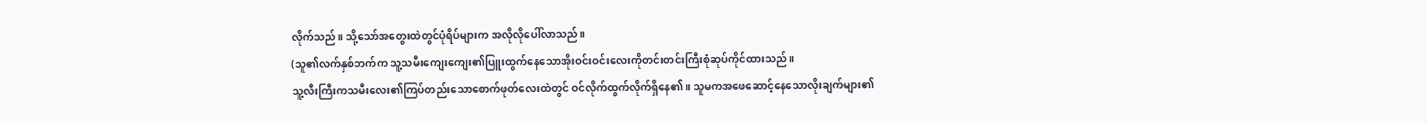လိုက်သည်။ သို့သော်အတွေးထဲတွင်ပုံရိပ်များက အလိုလိုပေါ်လာသည်။
(သူ၏လက်နှစ်ဘက်က သူ့သမီးကျေးကျေး၏ပြူးထွက်နေသောအိုးဝင်းဝင်းလေးကိုတင်းတင်းကြီးစုံဆုပ်ကိုင်ထားသည်။
သူ့လီးကြီးကသမီးလေး၏ကြပ်တည်းသောစောက်ဖုတ်လေးထဲတွင် ဝင်လိုက်ထွက်လိုက်ရှိနေ၏။ သူမကအဖေဆောင့်နေသောလိုးချက်များ၏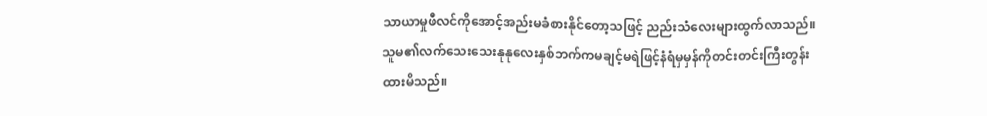သာယာမှုဖီလင်ကိုအောင့်အည်းမခံစားနိုင်တော့သဖြင့် ညည်းသံလေးများထွက်လာသည်။
သူမ၏လက်သေးသေးနုနုလေးနှစ်ဘက်ကမချင့်မရဲဖြင့်နံရံမှမှန်ကိုတင်းတင်းကြီးတွန်းထားမိသည်။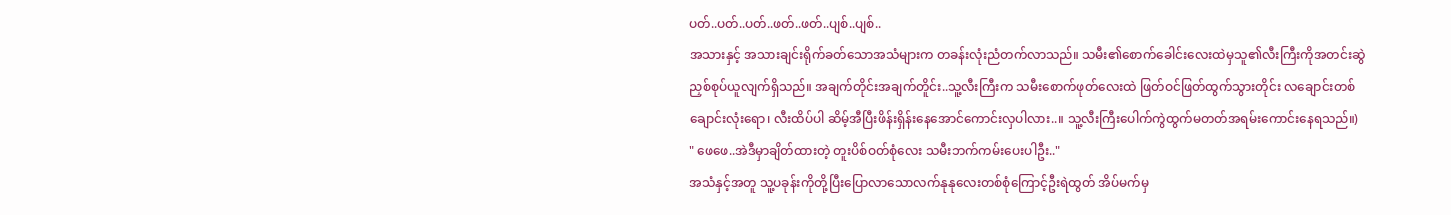ပတ်..ပတ်..ပတ်..ဖတ်..ဖတ်..ပျစ်..ပျစ်..
အသားနှင့် အသားချင်းရိုက်ခတ်သောအသံများက တခန်းလုံးညံတက်လာသည်။ သမီး၏စောက်ခေါင်းလေးထဲမှသူ၏လီးကြီးကိုအတင်းဆွဲညှစ်စုပ်ယူလျက်ရှိသည်။ အချက်တိုင်းအချက်တိူင်း..သူ့လီးကြီးက သမီးစောက်ဖုတ်လေးထဲ ဖြတ်ဝင်ဖြတ်ထွက်သွားတိုင်း လချောင်းတစ်ချောင်းလုံးရော၊ လီးထိပ်ပါ ဆိမ့်အီပြီးဖိန်းရှိန်းနေအောင်ကောင်းလှပါလား..။ သူ့လီးကြီးပေါက်ကွဲထွက်မတတ်အရမ်းကောင်းနေရသည်။)
" ဖေဖေ..အဲဒီမှာချိတ်ထားတဲ့ တူးပိစ်ဝတ်စုံလေး သမီးဘက်ကမ်းပေးပါဦး.."
အသံနှင့်အတူ သူ့ပခုန်းကိုတို့ပြီးပြောလာသောလက်နုနုလေးတစ်စုံကြောင့်ဦးရဲထွတ် အိပ်မက်မှ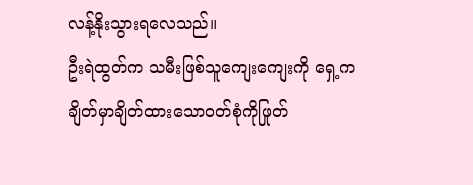လန့်နိုးသွားရလေသည်။
ဦးရဲထွတ်က သမီးဖြစ်သူကျေးကျေးကို ရှေ့ကချိတ်မှာချိတ်ထားသောဝတ်စုံကိုဖြုတ်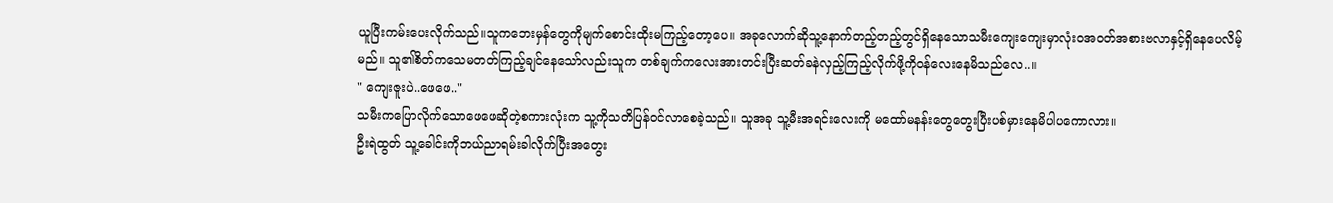ယူပြီးကမ်းပေးလိုက်သည်။သူကဘေးမှန်တွေကိုမျက်စောင်းထိုးမကြည့်တော့ပေ။ အခုလောက်ဆိုသူ့နောက်တည့်တည့်တွင်ရှိနေသောသမီးကျေးကျေးမှာလုံးဝအဝတ်အစားဗလာနှင့်ရှိနေပေလိမ့်မည်။ သူ၏စိတ်ကသေမတတ်ကြည့်ချင်နေသော်လည်းသူက တစ်ချက်ကလေးအားတင်းပြီးဆတ်ခနဲလှည့်ကြည့်လိုက်ဖို့ကိုဝန်လေးနေမိသည်လေ..။
" ကျေးဇူးပဲ..ဖေဖေ.."
သမီးကပြောလိုက်သောဖေဖေဆိုတဲ့စကားလုံးက သူ့ကိုသတိပြန်ဝင်လာစေခဲ့သည်။ သူအခု သူ့မီးအရင်းလေးကို မထော်မနန်းတွေတွေးပြီးပစ်မှားနေမိပါပကောလား။
ဦးရဲထွတ် သူ့ခေါင်းကိုဘယ်ညာရမ်းခါလိုက်ပြီးအတွေး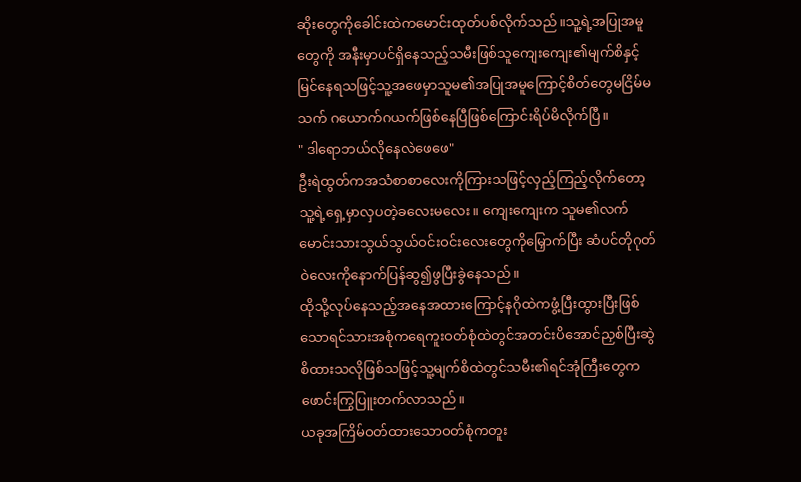ဆိုးတွေကိုခေါင်းထဲကမောင်းထုတ်ပစ်လိုက်သည်။သူ့ရဲ့အပြုအမူတွေကို အနီးမှာပင်ရှိနေသည့်သမီးဖြစ်သူကျေးကျေး၏မျက်စိနှင့်မြင်နေရသဖြင့်သူ့အဖေမှာသူမ၏အပြုအမူကြောင့်စိတ်တွေမငြိမ်မသက် ဂယောက်ဂယက်ဖြစ်နေပြီဖြစ်ကြောင်းရိပ်မိလိုက်ပြီ။
" ဒါရောဘယ်လိုနေလဲဖေဖေ"
ဦးရဲထွတ်ကအသံစာစာလေးကိုကြားသဖြင့်လှည့်ကြည့်လိုက်တော့သူ့ရဲ့ရှေ့မှာလှပတဲ့ခလေးမလေး။ ကျေးကျေးက သူမ၏လက်မောင်းသားသွယ်သွယ်ဝင်းဝင်းလေးတွေကိုမြှောက်ပြီး ဆံပင်တိုဂုတ်ဝဲလေးကိုနောက်ပြန်ဆွ၍ဖွပြီးခွဲနေသည်။
ထိုသို့လုပ်နေသည့်အနေအထားကြောင့်နဂိုထဲကဖွံ့ပြီးထွားပြီးဖြစ်သောရင်သားအစုံကရေကူးဝတ်စုံထဲတွင်အတင်းပိအောင်ညှစ်ပြီးဆွဲစိထားသလိုဖြစ်သဖြင့်သူ့မျက်စိထဲတွင်သမီး၏ရင်အုံကြီးတွေကဖောင်းကြွပြူးတက်လာသည်။
ယခုအကြိမ်ဝတ်ထားသောဝတ်စုံကတူး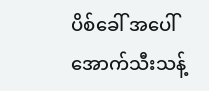ပိစ်ခေါ် အပေါ်အောက်သီးသန့်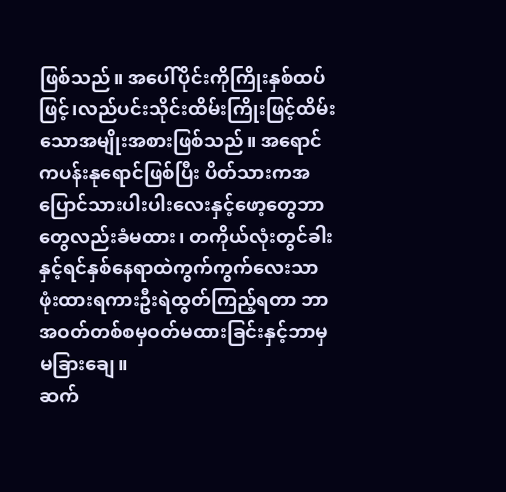ဖြစ်သည်။ အပေါ်ပိုင်းကိုကြိုးနှစ်ထပ်ဖြင့်၊လည်ပင်းသိုင်းထိမ်းကြိုးဖြင့်ထိမ်းသောအမျိုးအစားဖြစ်သည်။ အရောင်ကပန်းနုရောင်ဖြစ်ပြီး ပိတ်သားကအပြောင်သားပါးပါးလေးနှင့်ဖော့တွေဘာတွေလည်းခံမထား၊ တကိုယ်လုံးတွင်ခါးနှင့်ရင်နှစ်နေရာထဲကွက်ကွက်လေးသာဖုံးထားရကားဦးရဲထွတ်ကြည့်ရတာ ဘာအဝတ်တစ်စမှဝတ်မထားခြင်းနှင့်ဘာမှမခြားချေ။
ဆက်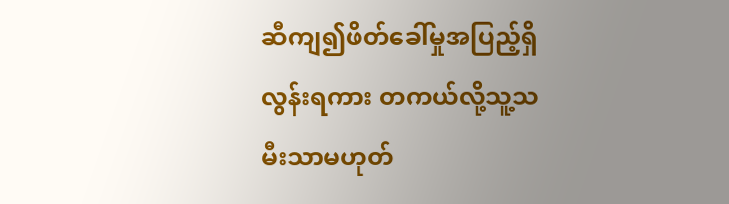ဆီကျ၍ဖိတ်ခေါ်မှုအပြည့်ရှိလွန်းရကား တကယ်လို့သူ့သမီးသာမဟုတ်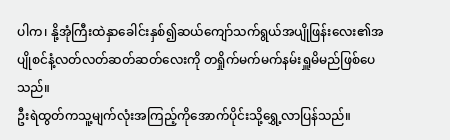ပါက၊ နို့အုံကြီးထဲနှာခေါင်းနှစ်၍ဆယ်ကျော်သက်ရွယ်အပျိုဖြန်းလေး၏အပျိုစင်နံ့လတ်လတ်ဆတ်ဆတ်လေးကို တရှိုက်မက်မက်နမ်းရှူမိမည်ဖြစ်ပေသည်။
ဦးရဲထွတ်ကသူ့မျက်လုံးအကြည့်ကိုအောက်ပိုင်းသို့ရွှေ့လာပြန်သည်။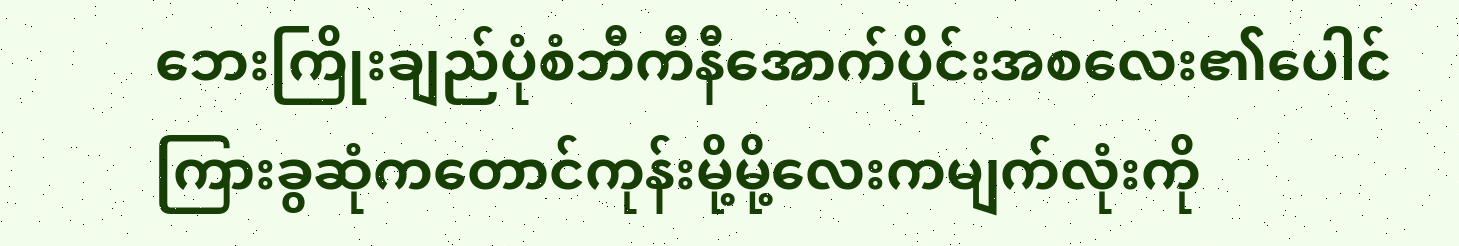ဘေးကြိုးချည်ပုံစံဘီကီနီအောက်ပိုင်းအစလေး၏ပေါင်ကြားခွဆုံကတောင်ကုန်းမို့မို့လေးကမျက်လုံးကို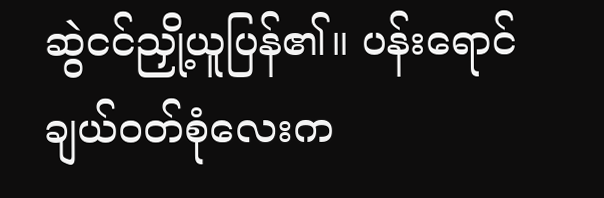ဆွဲငင်ညှို့ယူပြန်၏။ ပန်းရောင်ချယ်ဝတ်စုံလေးက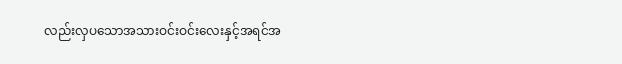လည်းလှပသောအသားဝင်းဝင်းလေးနှင့်အရင်အ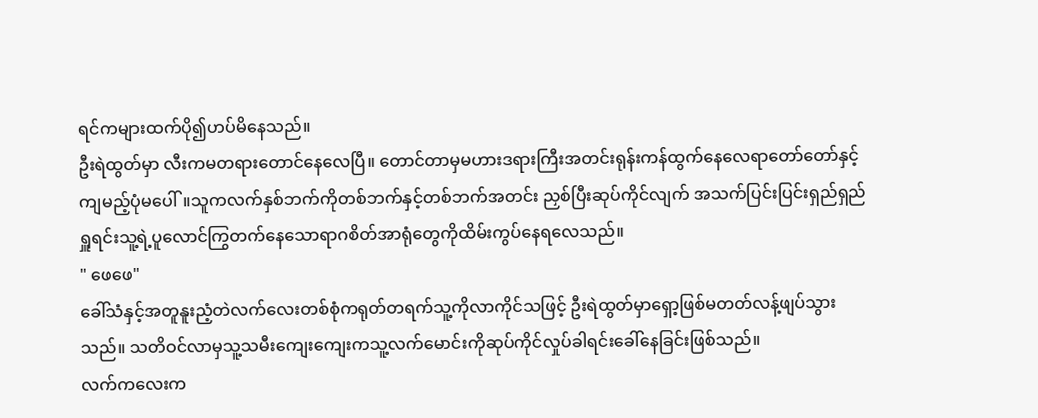ရင်ကများထက်ပို၍ဟပ်မိနေသည်။
ဦးရဲထွတ်မှာ လီးကမတရားတောင်နေလေပြီ။ တောင်တာမှမဟားဒရားကြီးအတင်းရုန်းကန်ထွက်နေလေရာတော်တော်နှင့်ကျမည့်ပုံမပေါ်။သူကလက်နှစ်ဘက်ကိုတစ်ဘက်နှင့်တစ်ဘက်အတင်း ညှစ်ပြီးဆုပ်ကိုင်လျက် အသက်ပြင်းပြင်းရှည်ရှည်ရှူရင်းသူ့ရဲ့ပူလောင်ကြွတက်နေသောရာဂစိတ်အာရုံတွေကိုထိမ်းကွပ်နေရလေသည်။
" ဖေဖေ"
ခေါ်သံနှင့်အတူနူးညံ့တဲလက်လေးတစ်စုံကရုတ်တရက်သူ့ကိုလာကိုင်သဖြင့် ဦးရဲထွတ်မှာရှော့ဖြစ်မတတ်လန့်ဖျပ်သွားသည်။ သတိဝင်လာမှသူ့သမီးကျေးကျေးကသူ့လက်မောင်းကိုဆုပ်ကိုင်လှုပ်ခါရင်းခေါ်နေခြင်းဖြစ်သည်။
လက်ကလေးက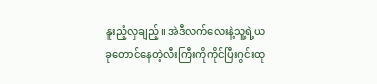နူးညံ့လှချည့်။ အဲဒီလက်လေးနဲ့သူ့ရဲ့ယခုတောင်နေတဲ့လီးကြီးကိုကိုင်ပြီးဂွင်းထု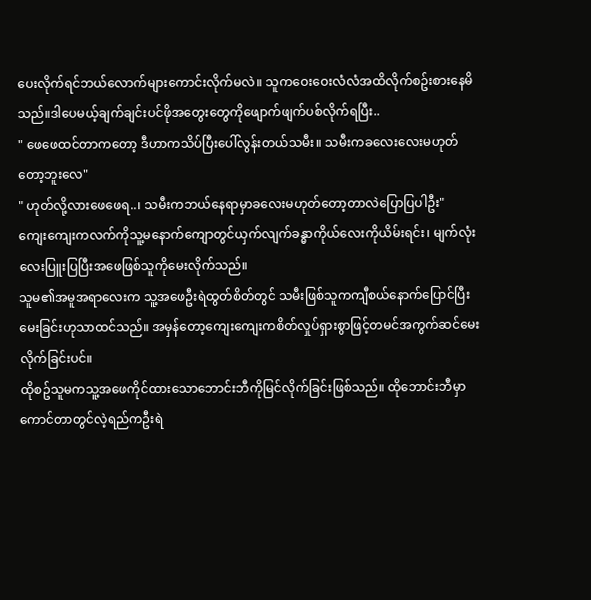ပေးလိုက်ရင်ဘယ်လောက်များကောင်းလိုက်မလဲ။ သူကဝေးဝေးလံလံအထိလိုက်စဥ်းစားနေမိသည်။ဒါပေမယ့်ချက်ချင်းပင်ဖိုအတွေးတွေကိုဖျောက်ဖျက်ပစ်လိုက်ရပြီး..
" ဖေဖေထင်တာကတော့ ဒီဟာကသိပ်ပြီးပေါ်လွန်းတယ်သမီး။ သမီးကခလေးလေးမဟုတ်တော့ဘူးလေ"
" ဟုတ်လို့လားဖေဖေရ..၊ သမီးကဘယ်နေရာမှာခလေးမဟုတ်တော့တာလဲပြောပြပါဦး"
ကျေးကျေးကလက်ကိုသူ့မနောက်ကျောတွင်ယှက်လျက်ခန္ဓာကိုယ်လေးကိုယိမ်းရင်း၊ မျက်လုံးလေးပြူးပြပြီးအဖေဖြစ်သူကိုမေးလိုက်သည်။
သူမ၏အမူအရာလေးက သူ့အဖေဦးရဲထွတ်စိတ်တွင် သမီးဖြစ်သူကကျီစယ်နောက်ပြောင်ပြီးမေးခြင်းဟုသာထင်သည်။ အမှန်တော့ကျေးကျေးကစိတ်လှုပ်ရှားစွာဖြင့်တမင်အကွက်ဆင်မေးလိုက်ခြင်းပင်။
ထိုစဥ်သူမကသူ့အဖေကိုင်ထားသောဘောင်းဘီကိုမြင်လိုက်ခြင်းဖြစ်သည်။ ထိုဘောင်းဘီမှာ ကောင်တာတွင်လဲ့ရည်ကဦးရဲ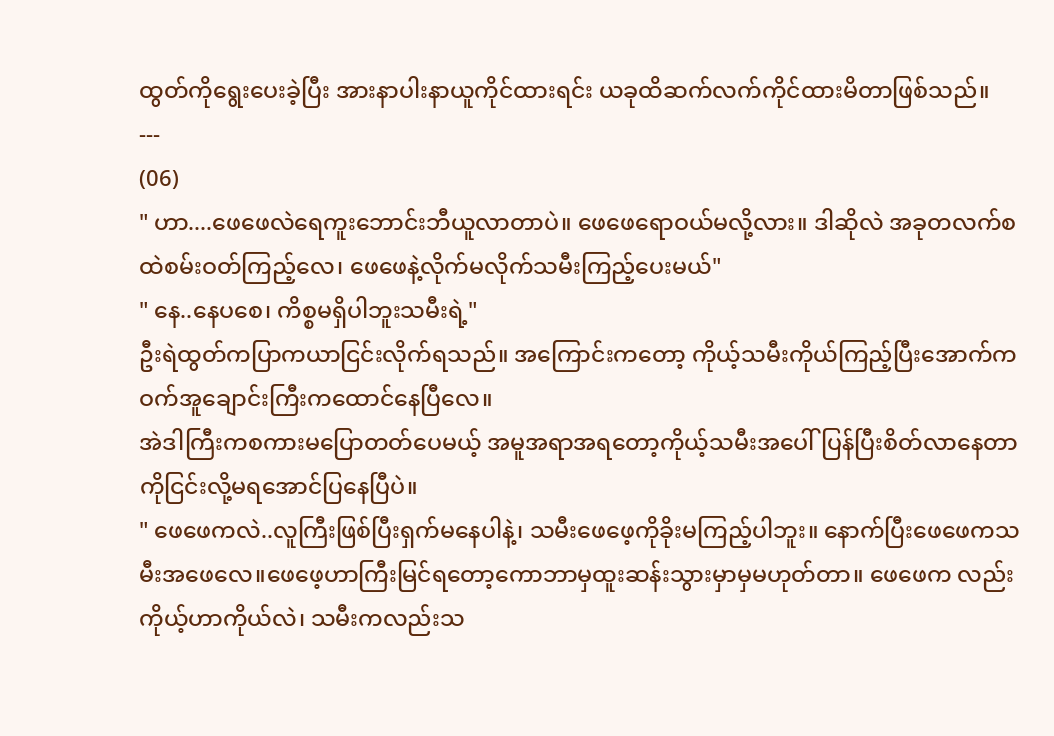ထွတ်ကိုရွေးပေးခဲ့ပြီး အားနာပါးနာယူကိုင်ထားရင်း ယခုထိဆက်လက်ကိုင်ထားမိတာဖြစ်သည်။
---
(06)
" ဟာ....ဖေဖေလဲရေကူးဘောင်းဘီယူလာတာပဲ။ ဖေဖေရောဝယ်မလို့လား။ ဒါဆိုလဲ အခုတလက်စထဲစမ်းဝတ်ကြည့်လေ၊ ဖေဖေနဲ့လိုက်မလိုက်သမီးကြည့်ပေးမယ်"
" နေ..နေပစေ၊ ကိစ္စမရှိပါဘူးသမီးရဲ့"
ဦးရဲထွတ်ကပြာကယာငြင်းလိုက်ရသည်။ အကြောင်းကတော့ ကိုယ့်သမီးကိုယ်ကြည့်ပြီးအောက်ကဝက်အူချောင်းကြီးကထောင်နေပြီလေ။
အဲဒါကြီးကစကားမပြောတတ်ပေမယ့် အမူအရာအရတော့ကိုယ့်သမီးအပေါ်ပြန်ပြီးစိတ်လာနေတာကိုငြင်းလို့မရအောင်ပြနေပြီပဲ။
" ဖေဖေကလဲ..လူကြီးဖြစ်ပြီးရှက်မနေပါနဲ့၊ သမီးဖေဖေ့ကိုခိုးမကြည့်ပါဘူး။ နောက်ပြီးဖေဖေကသမီးအဖေလေ။ဖေဖေ့ဟာကြီးမြင်ရတော့ကောဘာမှထူးဆန်းသွားမှာမှမဟုတ်တာ။ ဖေဖေက လည်း ကိုယ့်ဟာကိုယ်လဲ၊ သမီးကလည်းသ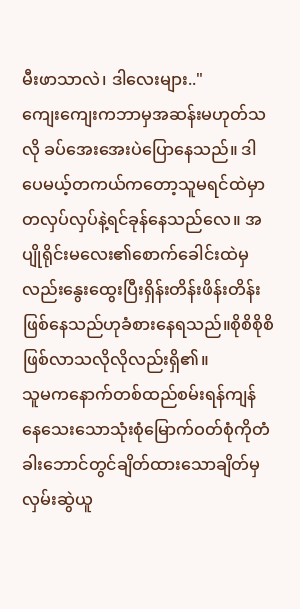မီးဖာသာလဲ၊ ဒါလေးများ.."
ကျေးကျေးကဘာမှအဆန်းမဟုတ်သလို ခပ်အေးအေးပဲပြောနေသည်။ ဒါပေမယ့်တကယ်ကတော့သူမရင်ထဲမှာ တလှပ်လှပ်နဲ့ရင်ခုန်နေသည်လေ။ အပျိုရိုင်းမလေး၏စောက်ခေါင်းထဲမှလည်းနွေးထွေးပြီးရှိန်းတိန်းဖိန်းတိန်းဖြစ်နေသည်ဟုခံစားနေရသည်။စိုစိစိုစိဖြစ်လာသလိုလိုလည်းရှိ၏။
သူမကနောက်တစ်ထည်စမ်းရန်ကျန်နေသေးသောသုံးစုံမြောက်ဝတ်စုံကိုတံခါးဘောင်တွင်ချိတ်ထားသောချိတ်မှလှမ်းဆွဲယူ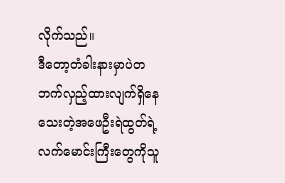လိုက်သည်။
ဒီတော့တံခါးနားမှာပဲတဘက်လှည့်ထားလျက်ရှိနေသေးတဲ့အဖေဦးရဲထွတ်ရဲ့လက်မောင်းကြီးတွေကိုသူ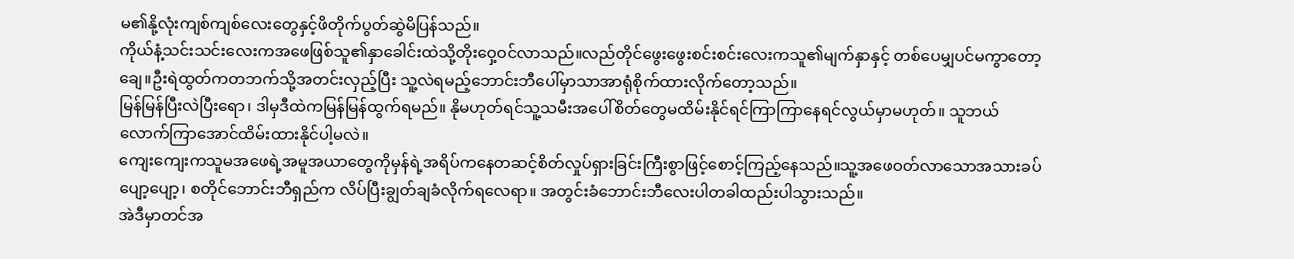မ၏နို့လုံးကျစ်ကျစ်လေးတွေနှင့်ဖိတိုက်ပွတ်ဆွဲမိပြန်သည်။
ကိုယ်နံ့သင်းသင်းလေးကအဖေဖြစ်သူ၏နှာခေါင်းထဲသို့တိုးဝှေ့ဝင်လာသည်။လည်တိုင်ဖွေးဖွေးစင်းစင်းလေးကသူ၏မျက်နှာနှင့် တစ်ပေမျှပင်မကွာတော့ချေ။ဦးရဲထွတ်ကတဘက်သို့အတင်းလှည့်ပြီး သူ့လဲရမည့်ဘောင်းဘီပေါ်မှာသာအာရုံစိုက်ထားလိုက်တော့သည်။
မြန်မြန်ပြီးလဲပြီးရော၊ ဒါမှဒီထဲကမြန်မြန်ထွက်ရမည်။ နိုမဟုတ်ရင်သူ့သမီးအပေါ်စိတ်တွေမထိမ်းနိုင်ရင်ကြာကြာနေရင်လွယ်မှာမဟုတ်။ သူဘယ်လောက်ကြာအောင်ထိမ်းထားနိုင်ပါ့မလဲ။
ကျေးကျေးကသူမအဖေရဲ့အမူအယာတွေကိုမှန်ရဲ့အရိပ်ကနေတဆင့်စိတ်လှုပ်ရှားခြင်းကြီးစွာဖြင့်စောင့်ကြည့်နေသည်။သူ့အဖေဝတ်လာသောအသားခပ်ပျော့ပျော့၊ စတိုင်ဘောင်းဘီရှည်က လိပ်ပြီးချွတ်ချခံလိုက်ရလေရာ။ အတွင်းခံဘောင်းဘီလေးပါတခါထည်းပါသွားသည်။
အဲဒီမှာတင်အ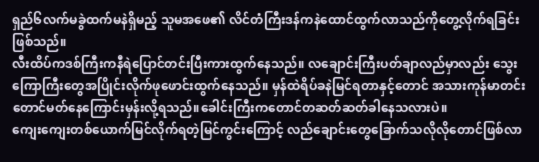ရှည်၆လက်မခွဲထက်မနဲရှိမည့် သူမအဖေ၏ လိင်တံကြီးဒန်ကနဲထောင်ထွက်လာသည်ကိုတွေ့လိုက်ရခြင်းဖြစ်သည်။
လီးထိပ်ကဒစ်ကြီးကနီရဲပြောင်တင်းပြီးကားထွက်နေသည်။ လချောင်းကြီးပတ်ချာလည်မှာလည်း သွေးကြောကြီးတွေအပြိုင်းလိုက်ဖုဖောင်းထွက်နေသည်။ မှန်ထဲရိပ်ခနဲမြင်ရတာနှင့်တောင် အသားကုန်မာတင်းတောင်မတ်နေကြောင်းမှန်းလို့ရသည်။ခေါင်းကြီးကတောင်တဆတ်ဆတ်ခါနေသလားပဲ။
ကျေးကျေးတစ်ယောက်မြင်လိုက်ရတဲ့မြင်ကွင်းကြောင့် လည်ချောင်းတွေခြောက်သလိုလိုတောင်ဖြစ်လာ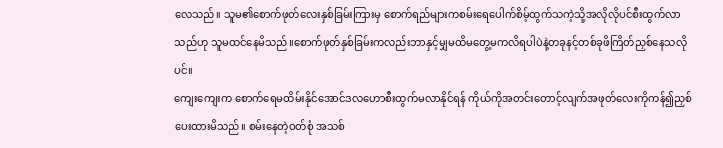လေသည်။ သူမ၏စောက်ဖုတ်လေးနှစ်ခြမ်းကြားမှ စောက်ရည်များကစမ်းရေပေါက်စိမ့်ထွက်သကဲ့သို့အလိုလိုပင်စီးထွက်လာသည်ဟု သူမထင်နေမိသည်။စောက်ဖုတ်နှစ်ခြမ်းကလည်းဘာနှင့်မျှမထိမတွေ့မကလိရပါပဲနဲ့တခုနင့်တစ်ခုဖိကြိတ်ညှစ်နေသလိုပင်။
ကျေးကျေးက စောက်ရေမထိမ်းနိုင်အောင်ဒလဟောစီးထွက်မလာနိုင်ရန် ကိုယ်ကိုအတင်းတောင့်လျက်အဖုတ်လေးကိုကန်၍ညှစ်ပေးထားမိသည်။ စမ်းနေတဲ့ဝတ်စုံ အသစ်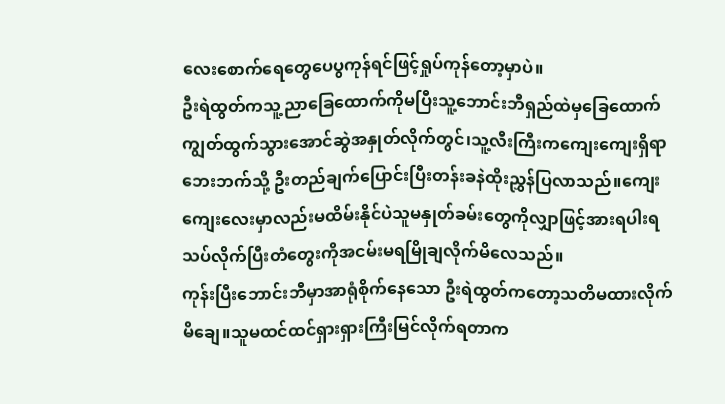လေးစောက်ရေတွေပေပွကုန်ရင်ဖြင့်ရှုပ်ကုန်တော့မှာပဲ။
ဦးရဲထွတ်ကသူ့ညာခြေထောက်ကိုမပြီးသူ့ဘောင်းဘီရှည်ထဲမှခြေထောက်ကျွတ်ထွက်သွားအောင်ဆွဲအနှုတ်လိုက်တွင်၊သူ့လီးကြီးကကျေးကျေးရှိရာဘေးဘက်သို့ ဦးတည်ချက်ပြောင်းပြီးတန်းခနဲထိုးညွှန်ပြလာသည်။ကျေးကျေးလေးမှာလည်းမထိမ်းနိုင်ပဲသူမနှုတ်ခမ်းတွေကိုလျှာဖြင့်အားရပါးရသပ်လိုက်ပြီးတံတွေးကိုအငမ်းမရမြိုချလိုက်မိလေသည်။
ကုန်းပြီးဘောင်းဘီမှာအာရုံစိုက်နေသော ဦးရဲထွတ်ကတော့သတိမထားလိုက်မိချေ။သူမထင်ထင်ရှားရှားကြီးမြင်လိုက်ရတာက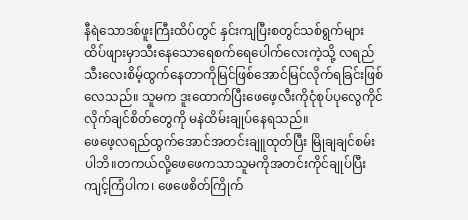နီရဲသောဒစ်ဖူးကြီးထိပ်တွင် နှင်းကျပြီးစတွင်သစ်ရွက်များထိပ်ဖျားမှာသီးနေသောရေစက်ရေပေါက်လေးကဲ့သို့ လရည်သီးလေးစိမ့်ထွက်နေတာကိုမြင်ဖြစ်အောင်မြင်လိုက်ရခြင်းဖြစ်လေသည်။ သူမက ဒူးထောက်ပြီးဖေဖေ့လီးကိုငုံစုပ်ပုလွေကိုင်လိုက်ချင်စိတ်တွေကို မနဲထိမ်းချုပ်နေရသည်။
ဖေဖေ့လရည်ထွက်အောင်အတင်းချူထုတ်ပြီး မြိုချချင်စမ်းပါဘိ။တကယ်လို့ဖေဖေကသာသူမကိုအတင်းကိုင်ချုပ်ပြီး ကျင့်ကြံပါက၊ ဖေဖေစိတ်ကြိုက်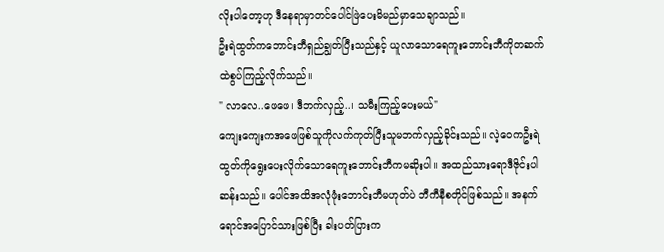လိုးပါတော့ဟု ဒီနေရာမှာတင်ပေါင်ဖြဲပေးမိမည်မှာသေချာသည်။
ဦးရဲထွတ်ကဘောင်းဘီရှည်ချွတ်ပြီးသည်နှင့် ယူလာသောရေကူးဘောင်းဘီကိုတဆက်ထဲစွပ်ကြည့်လိုက်သည်။
" လာလေ..ဖေဖေ၊ ဒီဘက်လှည့်..၊ သမီးကြည့်ပေးမယ်"
ကျေးကျေးကအဖေဖြစ်သူကိုလက်ကုတ်ပြီးသူမဘက်လှည့်ခိုင်းသည်။ လဲ့ဝေကဦးရဲထွတ်ကိုရွေးပေးလိုက်သောရေကူးဘောင်းဘီကမဆိုးပါ။ အထည်သားရောဒီဇိုင်းပါဆန်းသည်။ ပေါင်အထိအလုံဖုံးဘောင်းဘီမဟုတ်ပဲ ဘီကီနီစတိုင်ဖြစ်သည်။ အနက်ရောင်အပြောင်သားဖြစ်ပြီး ခါးပတ်ပြားက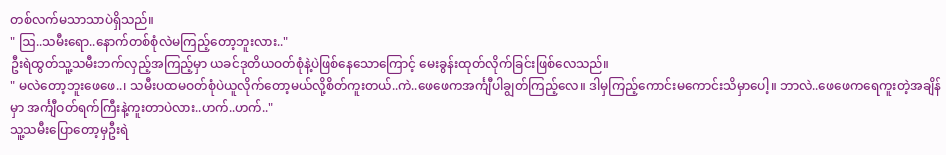တစ်လက်မသာသာပဲရှိသည်။
" ဩ..သမီးရော..နောက်တစ်စုံလဲမကြည့်တော့ဘူးလား.."
ဦးရဲထွတ်သူ့သမီးဘက်လှည့်အကြည့်မှာ ယခင်ဒုတိယဝတ်စုံနဲ့ပဲဖြစ်နေသောကြောင့် မေးခွန်းထုတ်လိုက်ခြင်းဖြစ်လေသည်။
" မလဲတော့ဘူးဖေဖေ..၊ သမီးပထမဝတ်စုံပဲယူလိုက်တော့မယ်လို့စိတ်ကူးတယ်..ကဲ..ဖေဖေကအင်္ကျီပါချွတ်ကြည့်လေ။ ဒါမှကြည့်ကောင်းမကောင်းသိမှာပေါ့။ ဘာလဲ..ဖေဖေကရေကူးတဲ့အချိန်မှာ အင်္ကျီဝတ်ရက်ကြီးနဲ့ကူးတာပဲလား..ဟက်..ဟက်.."
သူ့သမီးပြောတော့မှဦးရဲ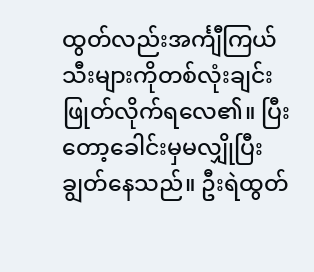ထွတ်လည်းအင်္ကျီကြယ်သီးများကိုတစ်လုံးချင်းဖြုတ်လိုက်ရလေ၏။ ပြီးတော့ခေါင်းမှမလျှိုပြီးချွတ်နေသည်။ ဦးရဲထွတ်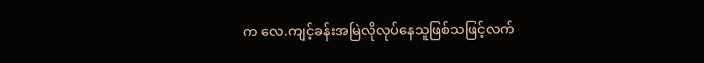က လေ.ကျင့်ခန်းအမြဲလိုလုပ်နေသူဖြစ်သဖြင့်လက်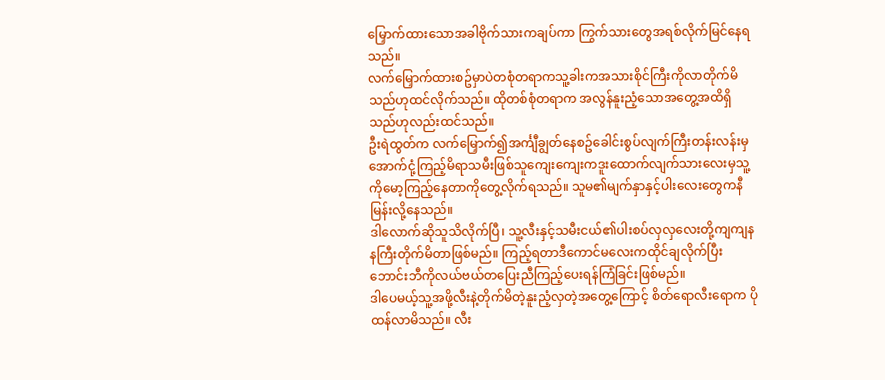မြှောက်ထားသောအခါဗိုက်သားကချပ်ကာ ကြွက်သားတွေအရစ်လိုက်မြင်နေရသည်။
လက်မြှောက်ထားစဥ်မှာပဲတစုံတရာကသူ့ခါးကအသားစိုင်ကြီးကိုလာတိုက်မိသည်ဟုထင်လိုက်သည်။ ထိုတစ်စုံတရာက အလွန်နူးညံ့သောအတွေ့အထိရှိသည်ဟုလည်းထင်သည်။
ဦးရဲထွတ်က လက်မြှောက်၍အင်္ကျီချွတ်နေစဥ်ခေါင်းစွပ်လျက်ကြီးတန်းလန်းမှအောက်ငုံ့ကြည့်မိရာသမီးဖြစ်သူကျေးကျေးကဒူးထောက်လျက်သားလေးမှသူ့ကိုမော့ကြည့်နေတာကိုတွေ့လိုက်ရသည်။ သူမ၏မျက်နှာနှင့်ပါးလေးတွေကနီမြန်းလို့နေသည်။
ဒါလောက်ဆိုသူသိလိုက်ပြီ၊ သူ့လီးနှင့်သမီးငယ်၏ပါးစပ်လှလှလေးတို့ကျကျနနကြီးတိုက်မိတာဖြစ်မည်။ ကြည့်ရတာဒီကောင်မလေးကထိုင်ချလိုက်ပြီး ဘောင်းဘီကိုလယ်ဗယ်တပြေးညီကြည့်ပေးရန်ကြံခြင်းဖြစ်မည်။
ဒါပေမယ့်သူ့အဖို့လီးနဲ့တိုက်မိတဲ့နူးညံ့လှတဲ့အတွေ့ကြောင့် စိတ်ရောလီးရောက ပိုထန်လာမိသည်။ လီး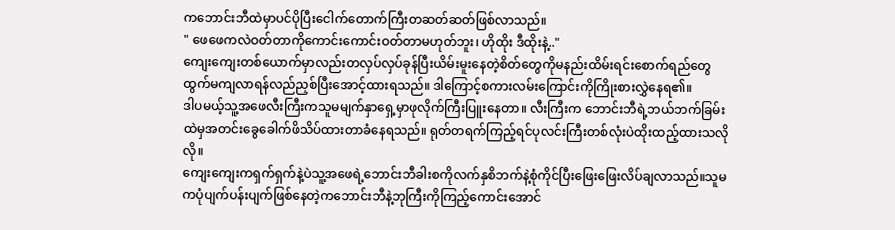ကဘောင်းဘီထဲမှာပင်ပိုပြီးငေါက်တောက်ကြီးတဆတ်ဆတ်ဖြစ်လာသည်။
" ဖေဖေကလဲဝတ်တာကိုကောင်းကောင်းဝတ်တာမဟုတ်ဘူး၊ ဟိုထိုး ဒီထိုးနဲ့.."
ကျေးကျေးတစ်ယောက်မှာလည်းတလှပ်လှပ်ခုန်ပြီးယိမ်းမူးနေတဲ့စိတ်တွေကိုမနည်းထိမ်းရင်းစောက်ရည်တွေထွက်မကျလာရန်လည်ညှစ်ပြီးအောင့်ထားရသည်။ ဒါကြောင့်စကားလမ်းကြောင်းကိုကြိုးစားလွှဲနေရ၏။
ဒါပမယ့်သူ့အဖေလီးကြီးကသူမမျက်နှာရှေ့မှာဖုလိုက်ကြီးပြူးနေတာ။ လီးကြီးက ဘောင်းဘီရဲ့ဘယ်ဘက်ခြမ်းထဲမှအတင်းခွေခေါက်ဖိသိပ်ထားတာခံနေရသည်။ ရုတ်တရက်ကြည့်ရင်ပုလင်းကြီးတစ်လုံးပဲထိုးထည့်ထားသလိုလို။
ကျေးကျေးကရှက်ရှက်နဲ့ပဲသူ့အဖေရဲ့ဘောင်းဘီခါးစကိုလက်နှစိဘက်နဲ့စုံကိုင်ပြီးဖြေးဖြေးလိပ်ချလာသည်။သူမကပုံပျက်ပန်းပျက်ဖြစ်နေတဲ့ကဘောင်းဘီနဲ့ဘုကြီးကိုကြည့်ကောင်းအောင်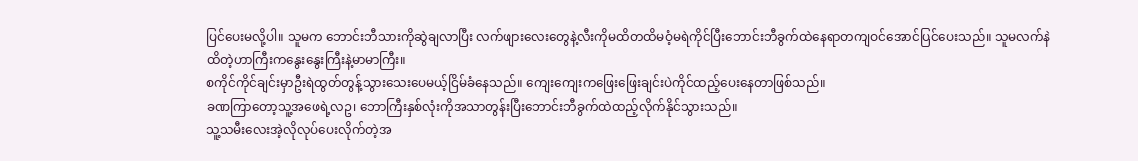ပြင်ပေးမလို့ပါ။ သူမက ဘောင်းဘီသားကိုဆွဲချလာပြီး လက်ဖျားလေးတွေနဲ့လီးကိုမထိတထိမဝံ့မရဲကိုင်ပြီးဘောင်းဘီခွက်ထဲနေရာတကျဝင်အောင်ပြင်ပေးသည်။ သူမလက်နဲထိတဲ့ဟာကြီးကနွေးနွေးကြီးနဲ့မာမာကြီး။
စကိုင်ကိုင်ချင်းမှာဦးရဲထွတ်တွန့်သွားသေးပေမယ့်ငြိမ်ခံနေသည်။ ကျေးကျေးကဖြေးဖြေးချင်းပဲကိုင်ထည့်ပေးနေတာဖြစ်သည်။
ခဏကြာတော့သူ့အဖေရဲ့လဥ၊ ဘောကြီးနှစ်လုံးကိုအသာတွန်းပြီးဘောင်းဘီခွက်ထဲထည့်လိုက်နိုင်သွားသည်။
သူ့သမီးလေးအဲ့လိုလုပ်ပေးလိုက်တဲ့အ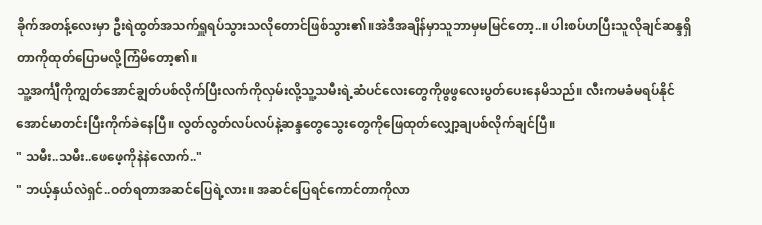ခိုက်အတန့်လေးမှာ ဦးရဲထွတ်အသက်ရှူရပ်သွားသလိုတောင်ဖြစ်သွား၏။အဲဒီအချိန်မှာသူဘာမှမမြင်တော့..။ ပါးစပ်ဟပြီးသူလိုချင်ဆန္ဒရှိတာကိုထုတ်ပြောမလို့ကြံမိတော့၏။
သူ့အင်္ကျီကိုကျွတ်အောင်ချွတ်ပစ်လိုက်ပြီးလက်ကိုလှမ်းလို့သူ့သမီးရဲ့ဆံပင်လေးတွေကိုဖွဖွလေးပွတ်ပေးနေမိသည်။ လီးကမခံမရပ်နိုင်အောင်မာတင်းပြီးကိုက်ခဲနေပြီ။ လွတ်လွတ်လပ်လပ်နဲ့ဆန္ဒတွေသွေးတွေကိုဖြေထုတ်လျှော့ချပစ်လိုက်ချင်ပြီ။
" သမီး..သမီး..ဖေဖေ့ကိုနဲနဲလောက်.."
" ဘယ့်နှယ်လဲရှင်..ဝတ်ရတာအဆင်ပြေရဲ့လား။ အဆင်ပြေရင်ကောင်တာကိုလာ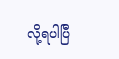လို့ရပါပြီ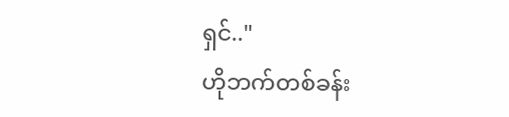ရှင်.."
ဟိုဘက်တစ်ခန်း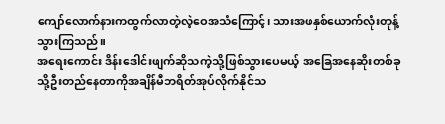ကျော်လောက်နားကထွက်လာတဲ့လဲ့ဝေအသံကြောင့်၊ သားအဖနှစ်ယောက်လုံးတုန့်သွားကြသည်။
အရေးကောင်း ဒိန်းဒေါင်းဖျက်ဆိုသကဲ့သို့ဖြစ်သွားပေမယ့် အခြေအနေဆိုးတစ်ခုသို့ဦးတည်နေတာကိုအချိန်မီဘရိတ်အုပ်လိုက်နိုင်သ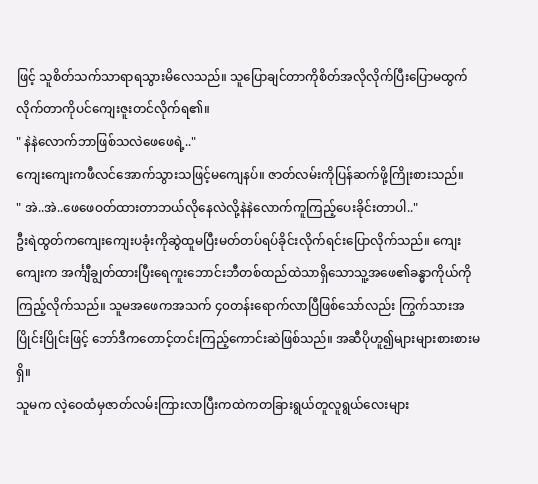ဖြင့် သူစိတ်သက်သာရာရသွားမိလေသည်။ သူပြောချင်တာကိုစိတ်အလိုလိုက်ပြီးပြောမထွက်လိုက်တာကိုပင်ကျေးဇူးတင်လိုက်ရ၏။
" နဲနဲလောက်ဘာဖြစ်သလဲဖေဖေရဲ့.."
ကျေးကျေးကဖီလင်အောက်သွားသဖြင့်မကျေနပ်။ ဇာတ်လမ်းကိုပြန်ဆက်ဖို့ကြိုးစားသည်။
" အဲ..အဲ..ဖေဖေဝတ်ထားတာဘယ်လိုနေလဲလို့နဲနဲလောက်ကူကြည့်ပေးခိုင်းတာပါ.."
ဦးရဲထွတ်ကကျေးကျေးပခုံးကိုဆွဲထူမပြီးမတ်တပ်ရပ်ခိုင်းလိုက်ရင်းပြောလိုက်သည်။ ကျေးကျေးက အင်္ကျီချွတ်ထားပြီးရေကူးဘောင်းဘီတစ်ထည်ထဲသာရှိသောသူ့အဖေ၏ခန္ဓာကိုယ်ကိုကြည့်လိုက်သည်။ သူမအဖေကအသက် ၄၀တန်းရောက်လာပြီဖြစ်သော်လည်း ကြွက်သားအပြိုင်းပြိုင်းဖြင့် ဘော်ဒီကတောင့်တင်းကြည့်ကောင်းဆဲဖြစ်သည်။ အဆီပိုဟူ၍များများစားစားမရှိ။
သူမက လဲ့ဝေထံမှဇာတ်လမ်းကြားလာပြီးကထဲကတခြားရွယ်တူလူရွယ်လေးများ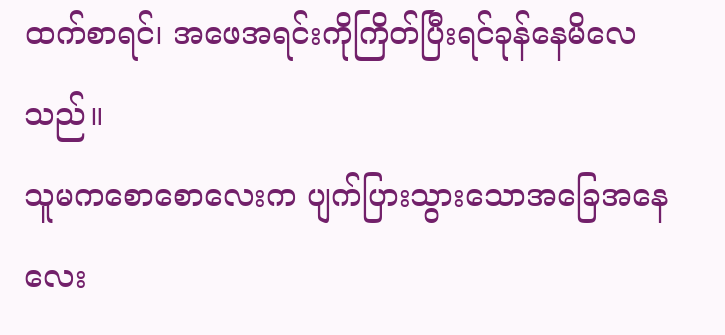ထက်စာရင်၊ အဖေအရင်းကိုကြိတ်ပြီးရင်ခုန်နေမိလေသည်။
သူမကစောစောလေးက ပျက်ပြားသွားသောအခြေအနေလေး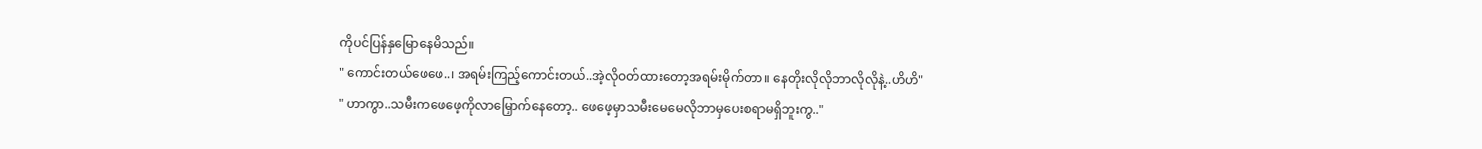ကိုပင်ပြန်နှမြောနေမိသည်။
" ကောင်းတယ်ဖေဖေ..၊ အရမ်းကြည့်ကောင်းတယ်..အဲ့လိုဝတ်ထားတော့အရမ်းမိုက်တာ။ နေတိုးလိုလိုဘာလိုလိုနဲ့..ဟိဟိ"
" ဟာကွာ..သမီးကဖေဖေ့ကိုလာမြှောက်နေတော့.. ဖေဖေ့မှာသမီးမေမေလိုဘာမှပေးစရာမရှိဘူးကွ.."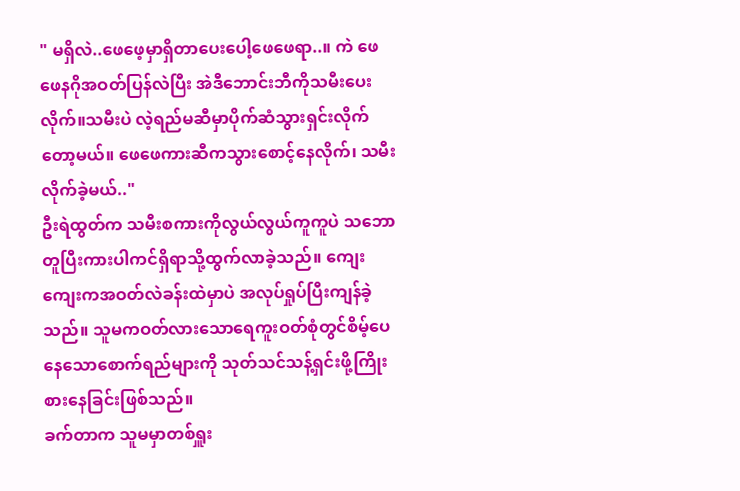" မရှိလဲ..ဖေဖေ့မှာရှိတာပေးပေါ့ဖေဖေရာ..။ ကဲ ဖေဖေနဂိုအဝတ်ပြန်လဲပြီး အဲဒီဘောင်းဘီကိုသမီးပေးလိုက်။သမီးပဲ လဲ့ရည်မဆီမှာပိုက်ဆံသွားရှင်းလိုက်တော့မယ်။ ဖေဖေကားဆီကသွားစောင့်နေလိုက်၊ သမီးလိုက်ခဲ့မယ်.."
ဦးရဲထွတ်က သမီးစကားကိုလွယ်လွယ်ကူကူပဲ သဘောတူပြီးကားပါကင်ရှိရာသို့ထွက်လာခဲ့သည်။ ကျေးကျေးကအဝတ်လဲခန်းထဲမှာပဲ အလုပ်ရှုပ်ပြီးကျန်ခဲ့သည်။ သူမကဝတ်လားသောရေကူးဝတ်စုံတွင်စိမ့်ပေနေသောစောက်ရည်များကို သုတ်သင်သန့်ရှင်းဖို့ကြိုးစားနေခြင်းဖြစ်သည်။
ခက်တာက သူမမှာတစ်ရှူး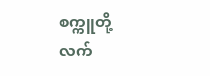စက္ကူတို့ လက်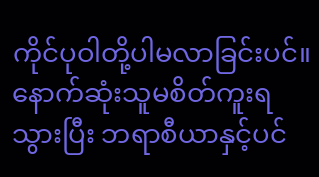ကိုင်ပုဝါတို့ပါမလာခြင်းပင်။ နောက်ဆုံးသူမစိတ်ကူးရသွားပြီး ဘရာစီယာနှင့်ပင်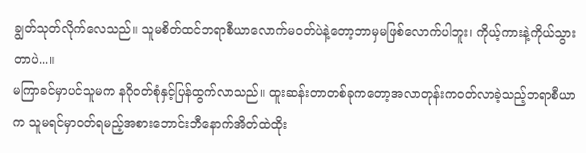ချွတ်သုတ်လိုက်လေသည်။ သူမစိတ်ထင်ဘရာစီယာလောက်မဝတ်ပဲနဲ့တော့ဘာမှမဖြစ်လောက်ပါဘူး၊ ကိုယ့်ကားနဲ့ကိုယ်သွားတာပဲ...။
မကြာခင်မှာပင်သူမက နဂိုဝတ်စုံနှင့်ပြန်ထွက်လာသည်။ ထူးဆန်းတာတစ်ခုကတော့အလာတုန်းကဝတ်လာခဲ့သည့်ဘရာစီယာက သူမရင်မှာဝတ်ရမည့်အစားဘောင်းဘီနောက်အိတ်ထဲထိုး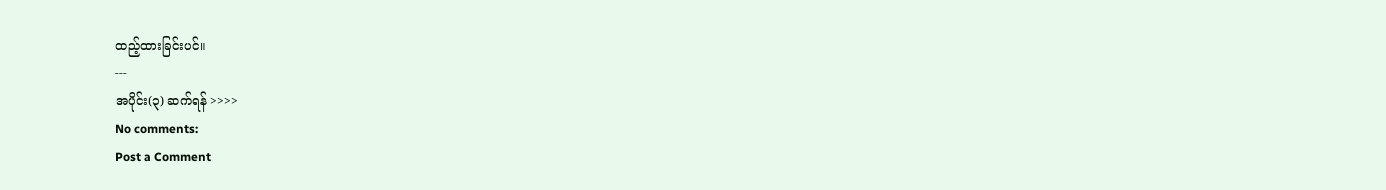ထည့်ထားခြင်းပင်။
---
အပိုင်း(၃) ဆက်ရန် >>>>
No comments:
Post a Comment